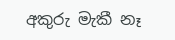අකුරු මැකී නෑ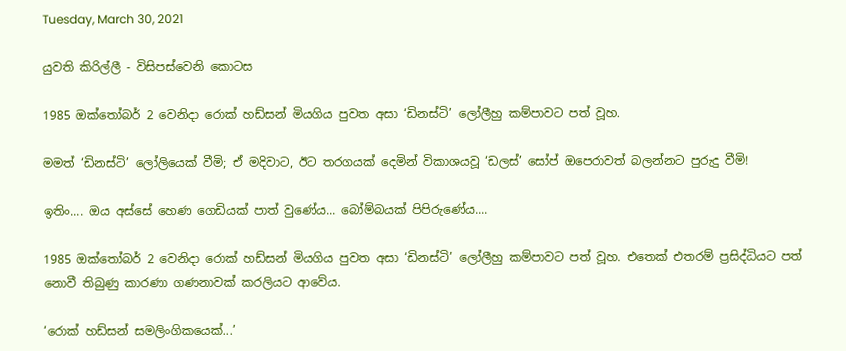Tuesday, March 30, 2021

යුවති කිරිල්ලී - විසිපස්වෙනි කොටස

1985 ඔක්තෝබර් 2 වෙනිදා රොක් හඩ්සන් මියගිය පුවත අසා ‘ඩිනස්ටි’ ලෝලීහු කම්පාවට පත් වූහ.

මමත් ‘ඩිනස්ටි’ ලෝලියෙක් වීමි; ඒ මදිවාට, ඊට තරගයක් දෙමින් විකාශයවූ ‘ඩලස්’ සෝප් ඔපෙරාවත් බලන්නට පුරුදු වීමි!

ඉතිං.... ඔය අස්සේ හෙණ ගෙඩියක් පාත් වුණේය... බෝම්බයක් පිපිරුණේය....

1985 ඔක්තෝබර් 2 වෙනිදා රොක් හඩ්සන් මියගිය පුවත අසා ‘ඩිනස්ටි’ ලෝලීහු කම්පාවට පත් වූහ. එතෙක් එතරම් ප්‍රසිද්ධියට පත් නොවී තිබුණු කාරණා ගණනාවක් කරලියට ආවේය.

‘රොක් හඩ්සන් සමලිංගිකයෙක්...’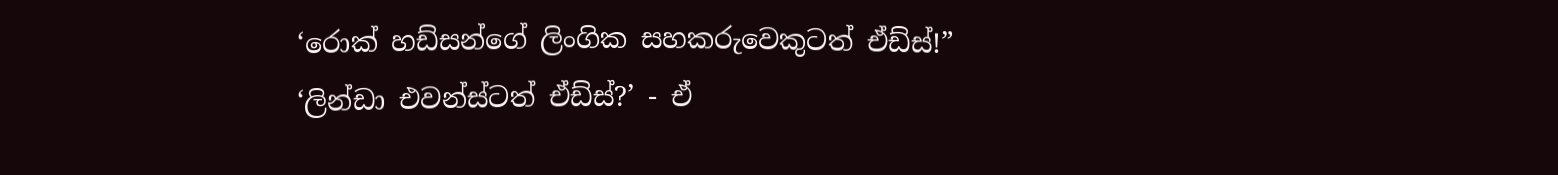‘රොක් හඩ්සන්ගේ ලිංගික සහකරුවෙකුටත් ඒඩ්ස්!”
‘ලින්ඩා එවන්ස්ටත් ඒඩ්ස්?’ - ඒ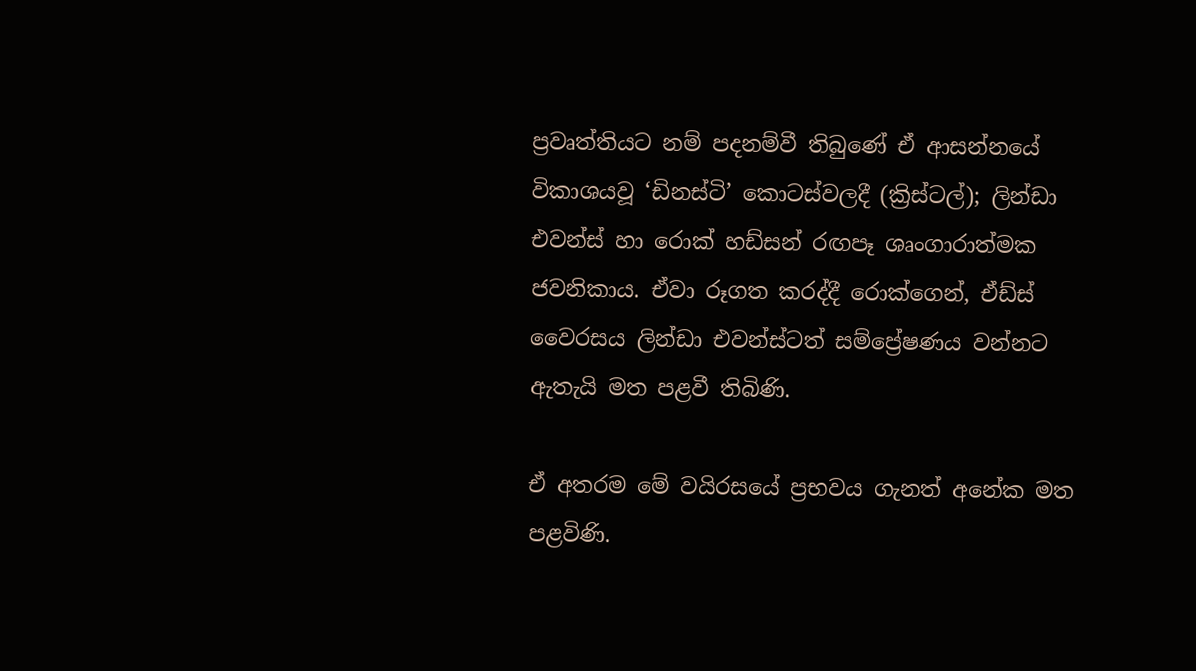ප්‍රවෘත්තියට නම් පදනම්වී තිබුණේ ඒ ආසන්නයේ විකාශයවූ ‘ඩිනස්ටි’ කොටස්වලදී (ක්‍රිස්ටල්); ලින්ඩා එවන්ස් හා රොක් හඩ්සන් රඟපෑ ශෘංගාරාත්මක ජවනිකාය. ඒවා රූගත කරද්දී රොක්ගෙන්, ඒඩ්ස් වෛරසය ලින්ඩා එවන්ස්ටත් සම්ප්‍රේෂණය වන්නට ඇතැයි මත පළවී තිබිණි.

ඒ අතරම මේ වයිරසයේ ප්‍රභවය ගැනත් අනේක මත පළවිණි.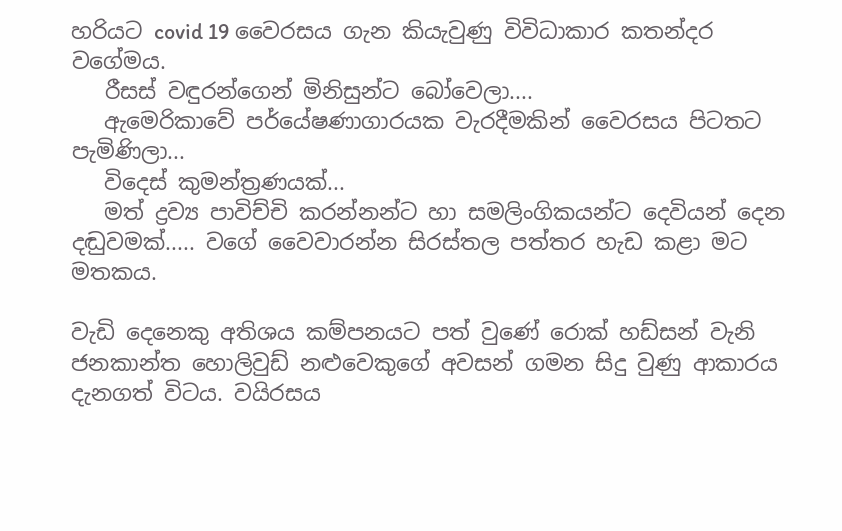හරියට covid 19 වෛරසය ගැන කියැවුණු විවිධාකාර කතන්දර වගේමය.
   රීසස් වඳුරන්ගෙන් මිනිසුන්ට බෝවෙලා....
   ඇමෙරිකාවේ පර්යේෂණාගාරයක වැරදීමකින් වෛරසය පිටතට පැමිණිලා...
   විදෙස් කුමන්ත්‍රණයක්...
   මත් ද්‍රව්‍ය පාවිච්චි කරන්නන්ට හා සමලිංගිකයන්ට දෙවියන් දෙන දඬුවමක්..... වගේ වෛවාරන්න සිරස්තල පත්තර හැඩ කළා මට මතකය.

වැඩි දෙනෙකු අතිශය කම්පනයට පත් වුණේ රොක් හඩ්සන් වැනි ජනකාන්ත හොලිවුඩ් නළුවෙකුගේ අවසන් ගමන සිදු වුණු ආකාරය දැනගත් විටය. වයිරසය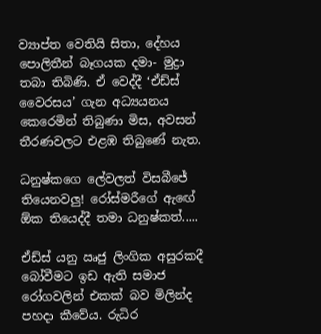ව්‍යාප්ත වෙතියි සිතා, දේහය පොලිතීන් බෑගයක දමා- මුද්‍රා තබා තිබිණි. ඒ වෙද්දී ‘ඒඩ්ස් වෛරසය’ ගැන අධ්‍යයනය කෙරෙමින් තිබුණා මිස, අවසන් තීරණවලට එළඹ තිබුණේ නැත.

ධනුෂ්කගෙ ලේවලත් විසබීජේ තියෙනවලු! රෝස්මරීගේ ඇඟේ ඕක තියෙද්දී තමා ධනුෂ්කත්.....

ඒඩ්ස් යනු ඍජු ලිංගික අසුරකදී බෝවීමට ඉඩ ඇති සමාජ රෝගවලින් එකක් බව මිලින්ද පහදා කීවේය. රුධිර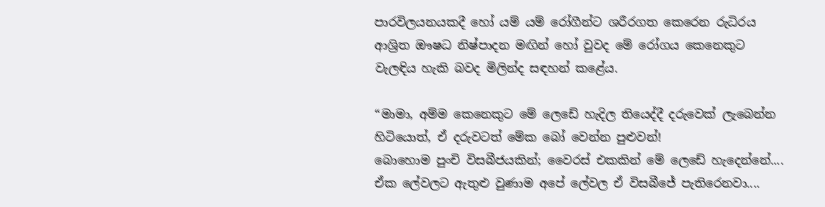පාරවිලයනයකදී හෝ යම් යම් රෝගීන්ට ශරීරගත කෙරෙන රුධිරය ආශ්‍රිත ඖෂධ නිෂ්පාදන මඟින් හෝ වුවද මේ රෝගය කෙනෙකුට වැලඳිය හැකි බවද මිලින්ද සඳහන් කළේය.

“මාමා, අම්ම කෙනෙකුට මේ ලෙඩේ හැදිල තියෙද්දී දරුවෙක් ලැබෙන්න හිටියොත්, ඒ දරුවටත් මේක බෝ වෙන්න පුළුවන්!
බොහොම පුංචි විසබීජයකින්; වෛරස් එකකින් මේ ලෙඩේ හැදෙන්නේ.... ඒක ලේවලට ඇතුළු වුණාම අපේ ලේවල ඒ විසබීජේ පැතිරෙනවා....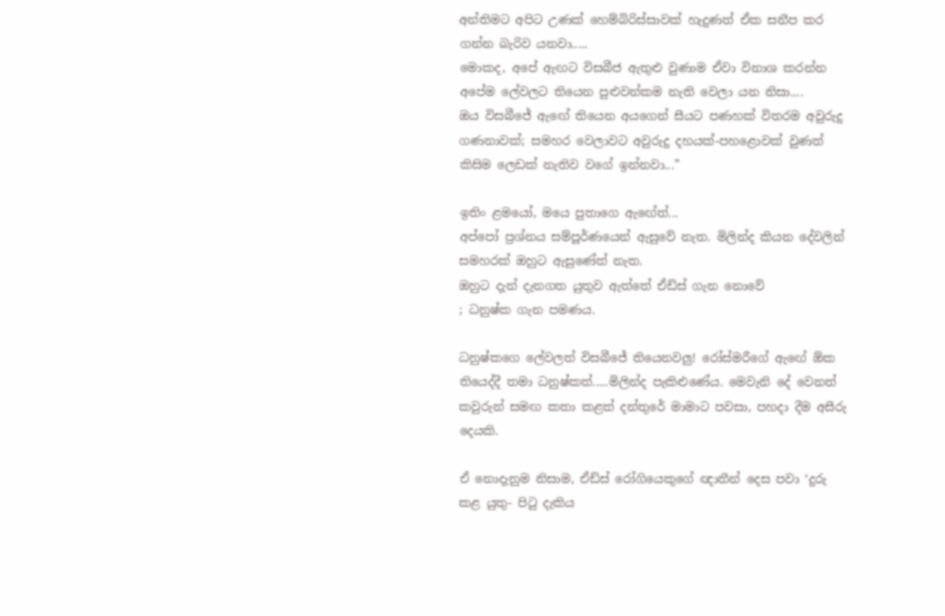අන්තිමට අපිට උණක් හෙම්බිරිස්සාවක් හැදුණත් ඒක සනීප කර ගන්න බැරිව යනවා.....
මොකද, අපේ ඇඟට විසබීජ ඇතුළු වුණාම ඒවා විනාශ කරන්න අපේම ලේවලට තියෙන පුළුවන්කම නැති වෙලා යන නිසා....
ඔය විසබීජේ ඇඟේ තියෙන අයගෙන් සීයට පණහක් විතරම අවුරුදු ගණනාවක්; සමහර වෙලාවට අවුරුදු දහයක්-පහළොවක් වුණත් කිසිම ලෙඩක් නැතිව වගේ ඉන්නවා...”

ඉතිං ළමයෝ, මයෙ පුතාගෙ ඇඟේත්...
අප්පෝ ප්‍රශ්නය සම්පූර්ණයෙන් ඇසුවේ නැත. මිලින්ද කියන දේවලින් සමහරක් ඔහුට ඇසුණේත් නැත.
ඔහුට දැන් දැනගත යුතුව ඇත්තේ ඒඩ්ස් ගැන නොවේ
; ධනුෂ්ක ගැන පමණය.

ධනුෂ්කගෙ ලේවලත් විසබීජේ තියෙනවලු! රෝස්මරීගේ ඇඟේ ඕක තියෙද්දී තමා ධනුෂ්කත්.....මිලින්ද පැකිළුණේය. මෙවැනි දේ වෙනත් කවුරුන් සමඟ කතා කළත් දන්තුරේ මාමාට පවසා, පහදා දීම අසීරු දෙයකි.

ඒ නොදැනුම නිසාම, ඒඩ්ස් රෝගියෙකුගේ ඥාතීන් දෙස පවා ‘දුරු කළ යුතු- පිටු දැකිය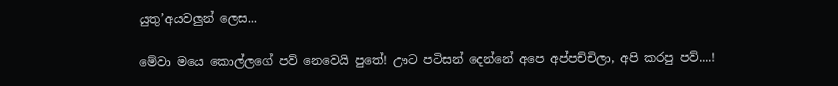යුතු’අයවලුන් ලෙස...

මේවා මයෙ කොල්ලගේ පව් නෙවෙයි පුතේ! ඌට පටිසන් දෙන්නේ අපෙ අප්පච්චිලා, අපි කරපු පව්....!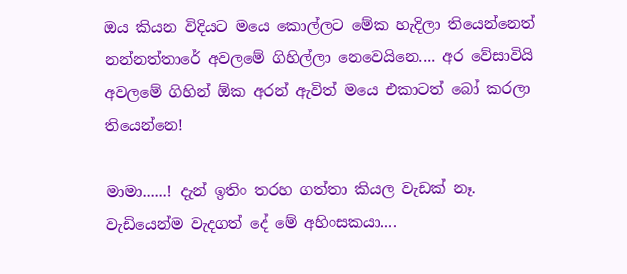ඔය කියන විදියට මයෙ කොල්ලට මේක හැදිලා තියෙන්නෙත් නන්නත්තාරේ අවලමේ ගිහිල්ලා නෙවෙයිනෙ.... අර වේසාවියි අවලමේ ගිහින් ඕක අරන් ඇවිත් මයෙ එකාටත් බෝ කරලා තියෙන්නෙ!

මාමා......! දැන් ඉතිං තරහ ගත්තා කියල වැඩක් නෑ.
වැඩියෙන්ම වැදගත් දේ මේ අහිංසකයා....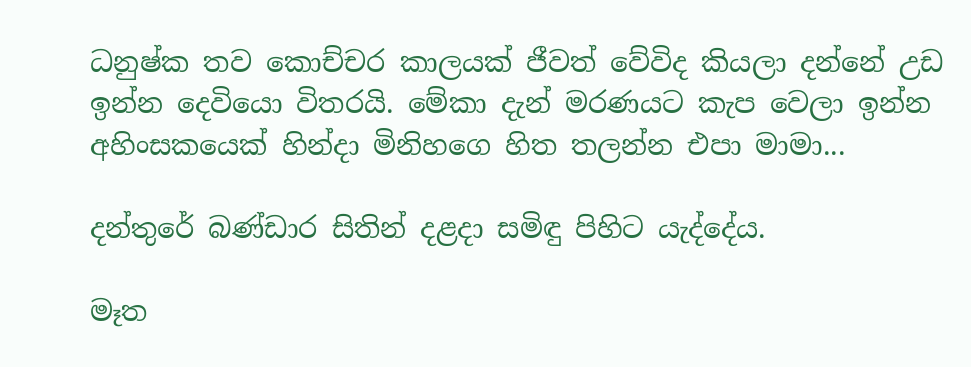ධනුෂ්ක තව කොච්චර කාලයක් ජීවත් වේවිද කියලා දන්නේ උඩ ඉන්න දෙවියො විතරයි. මේකා දැන් මරණයට කැප වෙලා ඉන්න අහිංසකයෙක් හින්දා මිනිහගෙ හිත තලන්න එපා මාමා...

දන්තුරේ බණ්ඩාර සිතින් දළදා සමිඳු පිහිට යැද්දේය.

මෑත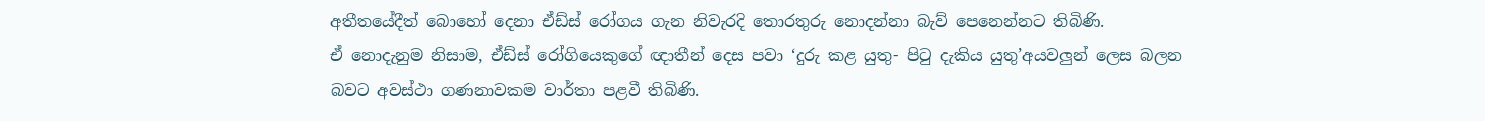අතීතයේදීත් බොහෝ දෙනා ඒඩ්ස් රෝගය ගැන නිවැරදි තොරතුරු නොදන්නා බැව් පෙනෙන්නට තිබිණි.
ඒ නොදැනුම නිසාම, ඒඩ්ස් රෝගියෙකුගේ ඥාතීන් දෙස පවා ‘දුරු කළ යුතු- පිටු දැකිය යුතු’අයවලුන් ලෙස බලන බවට අවස්ථා ගණනාවකම වාර්තා පළවී තිබිණි.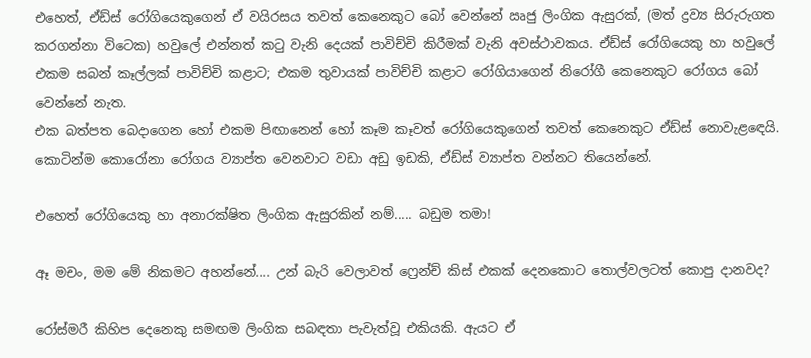එහෙත්, ඒඩ්ස් රෝගියෙකුගෙන් ඒ වයිරසය තවත් කෙනෙකුට බෝ වෙන්නේ ඍජු ලිංගික ඇසුරක්, (මත් ද්‍රව්‍ය සිරුරුගත කරගන්නා විටෙක) හවුලේ එන්නත් කටු වැනි දෙයක් පාවිච්චි කිරීමක් වැනි අවස්ථාවකය. ඒඩ්ස් රෝගියෙකු හා හවුලේ එකම සබන් කෑල්ලක් පාවිච්චි කළාට; එකම තුවායක් පාවිච්චි කළාට රෝගියාගෙන් නිරෝගී කෙනෙකුට රෝගය බෝ වෙන්නේ නැත.
එක බත්පත බෙදාගෙන හෝ එකම පිඟානෙන් හෝ කෑම කෑවත් රෝගියෙකුගෙන් තවත් කෙනෙකුට ඒඩ්ස් නොවැළඳෙයි.
කොටින්ම කොරෝනා රෝගය ව්‍යාප්ත වෙනවාට වඩා අඩු ඉඩකි, ඒඩ්ස් ව්‍යාප්ත වන්නට තියෙන්නේ.

එහෙත් රෝගියෙකු හා අනාරක්ෂිත ලිංගික ඇසුරකින් නම්..... බඩුම තමා!

ඈ මචං, මම මේ නිකමට අහන්නේ.... උන් බැරි වෙලාවත් ෆ්‍රෙන්ච් කිස් එකක් දෙනකොට තොල්වලටත් කොපු දානවද?

රෝස්මරී කිහිප දෙනෙකු සමඟම ලිංගික සබඳතා පැවැත්වූ එකියකි. ඇයට ඒ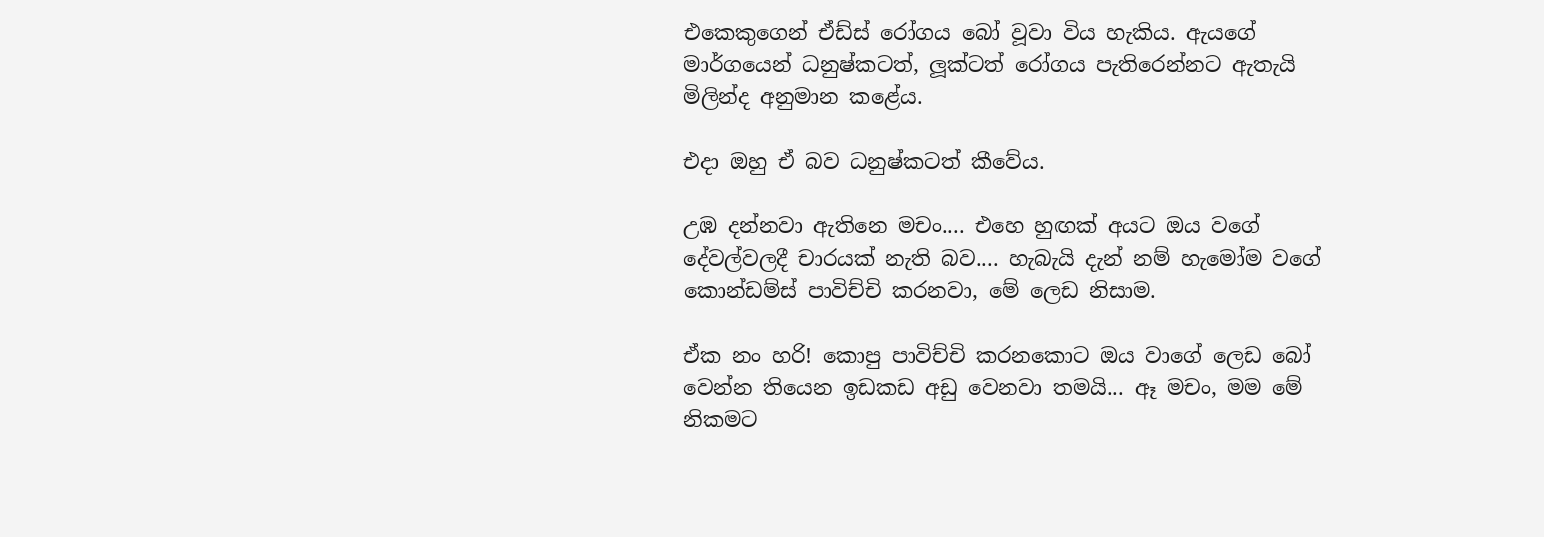එකෙකුගෙන් ඒඩ්ස් රෝගය බෝ වූවා විය හැකිය. ඇයගේ මාර්ගයෙන් ධනුෂ්කටත්, ලූක්ටත් රෝගය පැතිරෙන්නට ඇතැයි මිලින්ද අනුමාන කළේය.

එදා ඔහු ඒ බව ධනුෂ්කටත් කීවේය.

උඹ දන්නවා ඇතිනෙ මචං.... එහෙ හුඟක් අයට ඔය වගේ දේවල්වලදී චාරයක් නැති බව.... හැබැයි දැන් නම් හැමෝම වගේ කොන්ඩම්ස් පාවිච්චි කරනවා, මේ ලෙඩ නිසාම.

ඒක නං හරි! කොපු පාවිච්චි කරනකොට ඔය වාගේ ලෙඩ බෝ වෙන්න තියෙන ඉඩකඩ අඩු වෙනවා තමයි... ඈ මචං, මම මේ නිකමට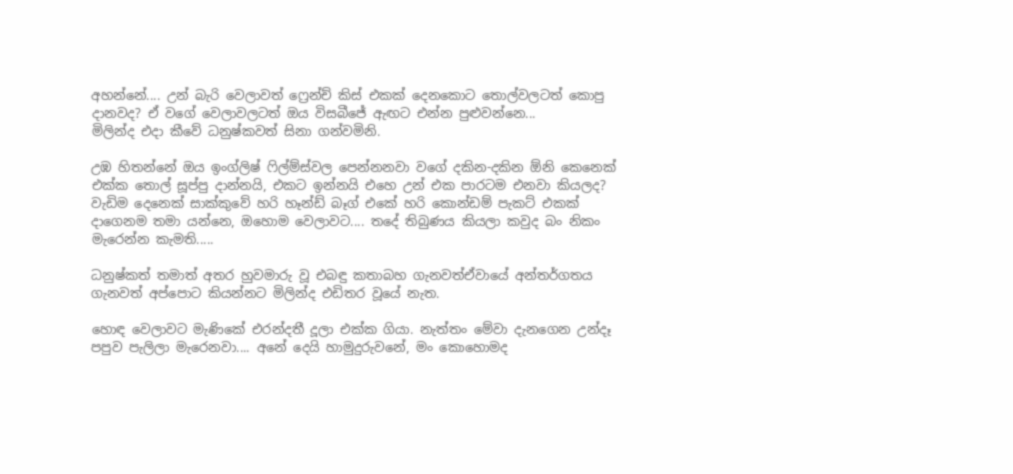අහන්නේ.... උන් බැරි වෙලාවත් ෆ්‍රෙන්ච් කිස් එකක් දෙනකොට තොල්වලටත් කොපු දානවද? ඒ වගේ වෙලාවලටත් ඔය විසබීජේ ඇඟට එන්න පුළුවන්නෙ...
මිලින්ද එදා කීවේ ධනුෂ්කවත් සිනා ගන්වමිනි.

උඹ හිතන්නේ ඔය ඉංග්ලිෂ් ෆිල්ම්ස්වල පෙන්නනවා වගේ දකින-දකින ඕනි කෙනෙක් එක්ක තොල් සූප්පු දාන්නයි, එකට ඉන්නයි එහෙ උන් එක පාරටම එනවා කියලද? වැඩිම දෙනෙක් සාක්කුවේ හරි හෑන්ඩ් බෑග් එකේ හරි කොන්ඩම් පැකට් එකක් දාගෙනම තමා යන්නෙ, ඔහොම වෙලාවට.... තදේ තිබුණය කියලා කවුද බං නිකං මැරෙන්න කැමති.....

ධනුෂ්කත් තමාත් අතර හුවමාරු වූ එබඳු කතාබහ ගැනවත්ඒවායේ අන්තර්ගතය ගැනවත් අප්පොට කියන්නට මිලින්ද එඩිතර වූයේ නැත.

හොඳ වෙලාවට මැණිකේ එරන්දතී දූලා එක්ක ගියා. නැත්තං මේවා දැනගෙන උන්දෑ පපුව පැලිලා මැරෙනවා.... අනේ දෙයි හාමුදුරුවනේ, මං කොහොමද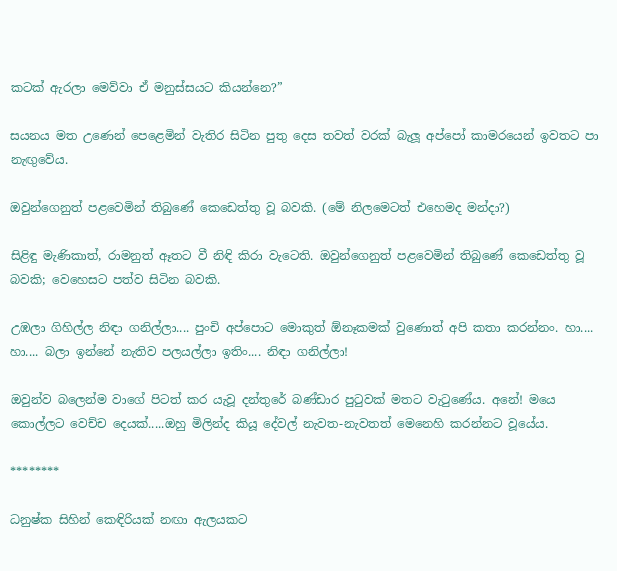කටක් ඇරලා මෙව්වා ඒ මනුස්සයට කියන්නෙ?”

සයනය මත උණෙන් පෙළෙමින් වැතිර සිටින පුතු දෙස තවත් වරක් බැලූ අප්පෝ කාමරයෙන් ඉවතට පා නැඟුවේය.

ඔවුන්ගෙනුත් පළවෙමින් තිබුණේ කෙඩෙත්තු වූ බවකි. (මේ නිලමෙටත් එහෙමද මන්දා?)

සිළිඳු මැණිකාත්, රාමනුත් ඈතට වී නිඳි කිරා වැටෙති. ඔවුන්ගෙනුත් පළවෙමින් තිබුණේ කෙඩෙත්තු වූ බවකි; වෙහෙසට පත්ව සිටින බවකි.

උඹලා ගිහිල්ල නිඳා ගනිල්ලා.... පුංචි අප්පොට මොකුත් ඕනෑකමක් වුණොත් අපි කතා කරන්නං. හා.... හා.... බලා ඉන්නේ නැතිව පලයල්ලා ඉතිං.... නිඳා ගනිල්ලා!

ඔවුන්ව බලෙන්ම වාගේ පිටත් කර යැවූ දන්තුරේ බණ්ඩාර පුටුවක් මතට වැටුණේය. අනේ! මයෙ කොල්ලට වෙච්ච දෙයක්.....ඔහු මිලින්ද කියූ දේවල් නැවත-නැවතත් මෙනෙහි කරන්නට වූයේය.

********

ධනුෂ්ක සිහින් කෙඳිරියක් නඟා ඇලයකට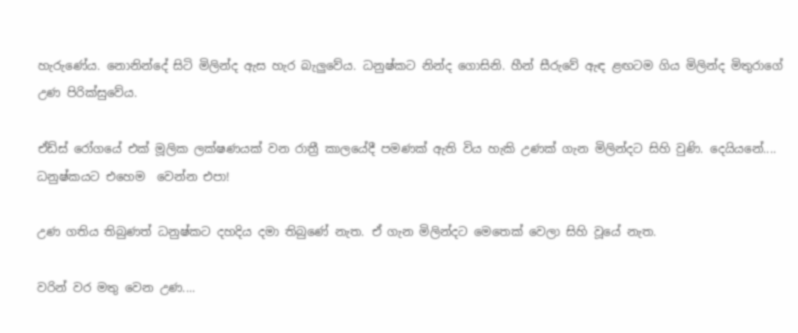හැරුණේය. නොනින්දේ සිටි මිලින්ද ඇස හැර බැලුවේය. ධනුෂ්කට නින්ද ගොසිනි. හීන් සීරුවේ ඇඳ ළඟටම ගිය මිලින්ද මිතුරාගේ උණ පිරික්සුවේය.

ඒඩ්ස් රෝගයේ එක් මූලික ලක්ෂණයක් වන රාත්‍රී කාලයේදී පමණක් ඇති විය හැකි උණක් ගැන මිලින්දට සිහි වුණි. දෙයියනේ.... ධනුෂ්කයට එහෙම  වෙන්න එපා!

උණ ගතිය තිබුණත් ධනුෂ්කට දහදිය දමා තිබුණේ නැත. ඒ ගැන මිලින්දට මෙතෙක් වෙලා සිහි වූයේ නැත.

වරින් වර මතු වෙන උණ....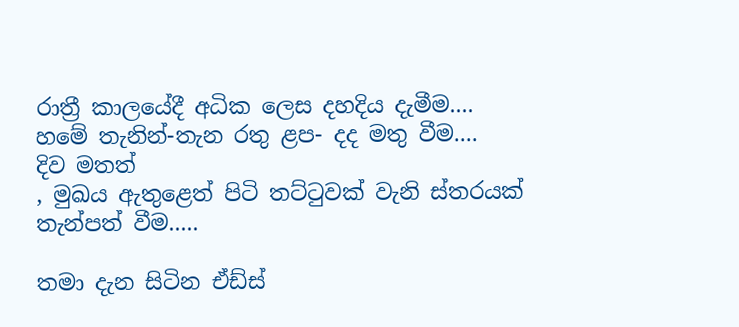රාත්‍රී කාලයේදී අධික ලෙස දහදිය දැමීම....
හමේ තැනින්-තැන රතු ළප- දද මතු වීම....
දිව මතත්
, මුඛය ඇතුළෙත් පිටි තට්ටුවක් වැනි ස්තරයක් තැන්පත් වීම.....

තමා දැන සිටින ඒඩ්ස්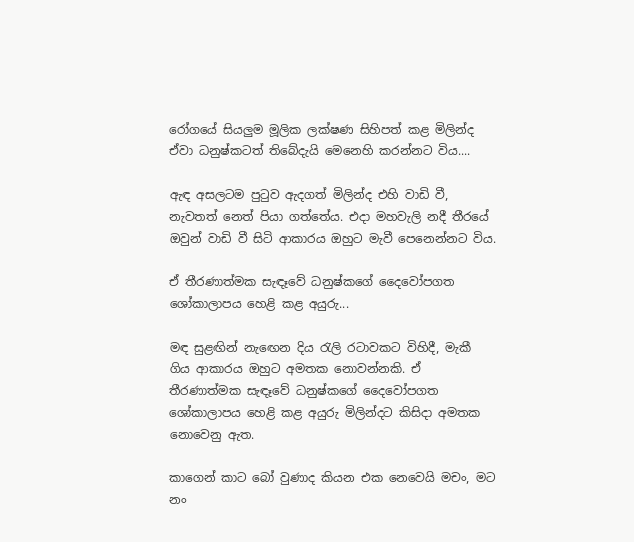රෝගයේ සියලුම මූලික ලක්ෂණ සිහිපත් කළ මිලින්ද ඒවා ධනුෂ්කටත් තිබේදැයි මෙනෙහි කරන්නට විය....

ඇඳ අසලටම පුටුව ඇදගත් මිලින්ද එහි වාඩි වී, නැවතත් නෙත් පියා ගත්තේය. එදා මහවැලි නදී තීරයේ ඔවුන් වාඩි වී සිටි ආකාරය ඔහුට මැවී පෙනෙන්නට විය.

ඒ තීරණාත්මක සැඳෑවේ ධනුෂ්කගේ දෛවෝපගත ශෝකාලාපය හෙළි කළ අයුරු...

මඳ සුළඟින් නැඟෙන දිය රැලි රටාවකට විහිදී, මැකී ගිය ආකාරය ඔහුට අමතක නොවන්නකි. ඒ තීරණාත්මක සැඳෑවේ ධනුෂ්කගේ දෛවෝපගත ශෝකාලාපය හෙළි කළ අයුරු මිලින්දට කිසිදා අමතක නොවෙනු ඇත.

කාගෙන් කාට බෝ වුණාද කියන එක නෙවෙයි මචං, මට නං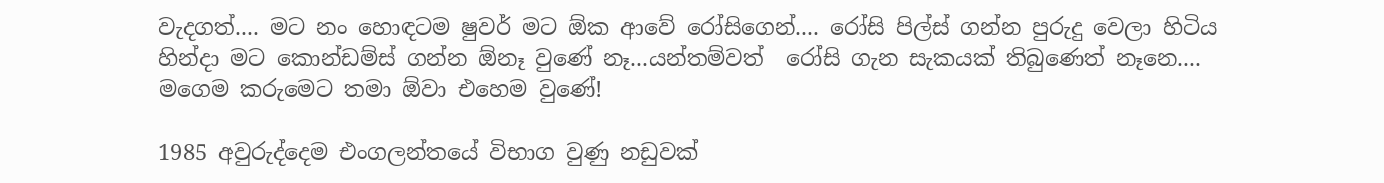වැදගත්.... මට නං හොඳටම ෂුවර් මට ඕක ආවේ රෝසිගෙන්.... රෝසි පිල්ස් ගන්න පුරුදු වෙලා හිටිය හින්දා මට කොන්ඩම්ස් ගන්න ඕනෑ වුණේ නෑ...යන්තම්වත්  රෝසි ගැන සැකයක් තිබුණෙත් නෑනෙ.... මගෙම කරුමෙට තමා ඕවා එහෙම වුණේ!

1985 අවුරුද්දෙම එංගලන්තයේ විභාග වුණු නඩුවක්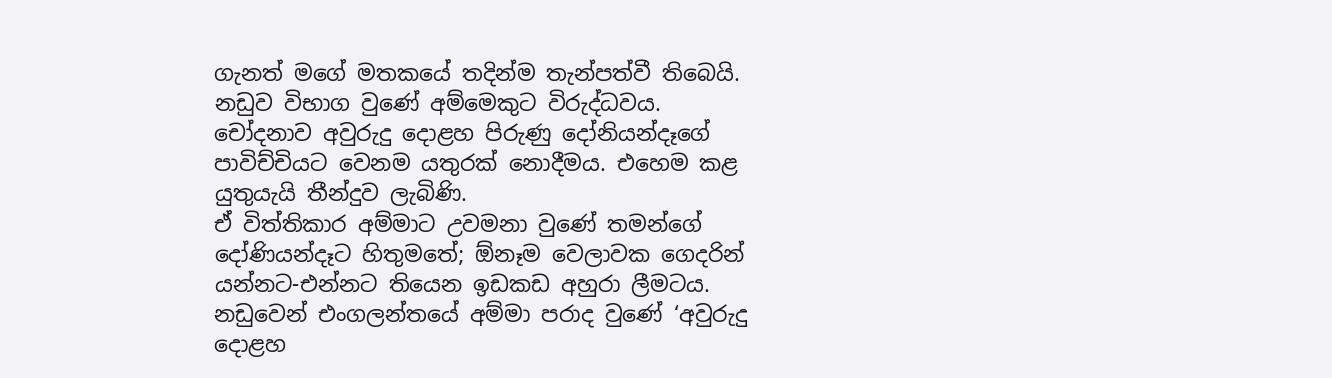ගැනත් මගේ මතකයේ තදින්ම තැන්පත්වී තිබෙයි. නඩුව විභාග වුණේ අම්මෙකුට විරුද්ධවය. චෝදනාව අවුරුදු දොළහ පිරුණු දෝනියන්දෑගේ පාවිච්චියට වෙනම යතුරක් නොදීමය. එහෙම කළ යුතුයැයි තීන්දුව ලැබිණි.
ඒ විත්තිකාර අම්මාට උවමනා වුණේ තමන්ගේ දෝණියන්දෑට හිතුමතේ; ඕනෑම වෙලාවක ගෙදරින් යන්නට-එන්නට තියෙන ඉඩකඩ අහුරා ලීමටය. නඩුවෙන් එංගලන්තයේ අම්මා පරාද වුණේ ‘අවුරුදු දොළහ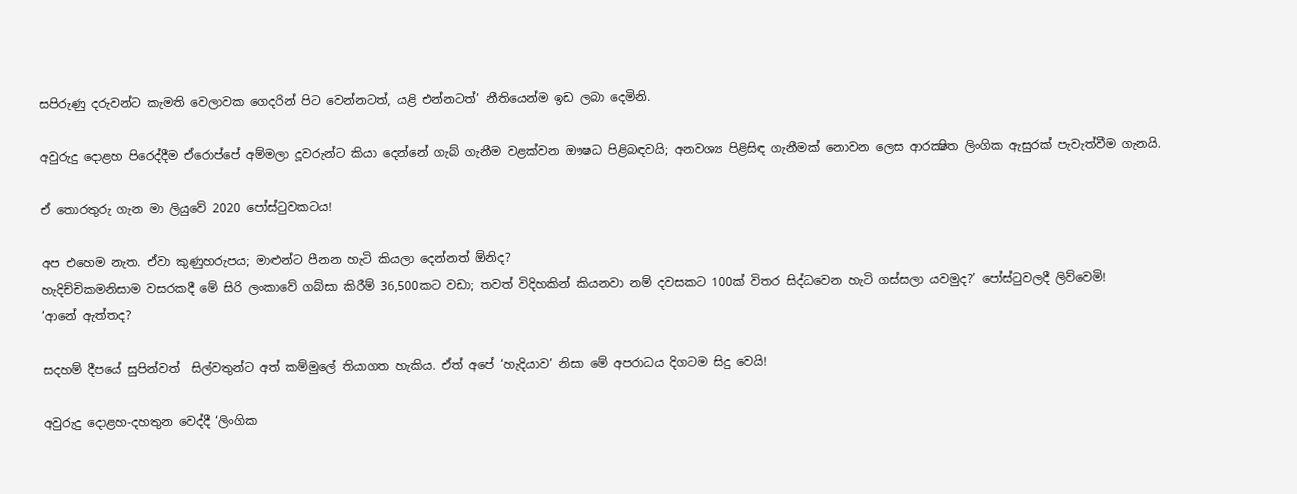සපිරුණු දරුවන්ට කැමති වෙලාවක ගෙදරින් පිට වෙන්නටත්, යළි එන්නටත්’ නීතියෙන්ම ඉඩ ලබා දෙමිනි.

අවුරුදු දොළහ පිරෙද්දීම ඒරොප්පේ අම්මලා දූවරුන්ට කියා දෙන්නේ ගැබ් ගැනීම වළක්වන ඖෂධ පිළිබඳවයි; අනවශ්‍ය පිළිසිඳ ගැනීමක් නොවන ලෙස ආරක්‍ෂිත ලිංගික ඇසුරක් පැවැත්වීම ගැනයි.

ඒ තොරතුරු ගැන මා ලියුවේ 2020 පෝස්ටුවකටය!

අප එහෙම නැත. ඒවා කුණුහරුපය; මාළුන්ට පීනන හැටි කියලා දෙන්නත් ඕනිද?
හැදිච්චිකමනිසාම වසරකදී මේ සිරි ලංකාවේ ගබ්සා කිරීම් 36,500කට වඩා; තවත් විදිහකින් කියනවා නම් දවසකට 100ක් විතර සිද්ධවෙන හැටි ගස්සලා යවමුද?’ පෝස්ටුවලදී ලිව්වෙමි!
‘ආනේ ඇත්තද?

සදහම් දීපයේ සුපින්වත්  සිල්වතුන්ට අත් කම්මුලේ තියාගත හැකිය. ඒත් අපේ ‘හැදියාව’ නිසා මේ අපරාධය දිගටම සිදු වෙයි!

අවුරුදු දොළහ-දහතුන වෙද්දී ‘ලිංගික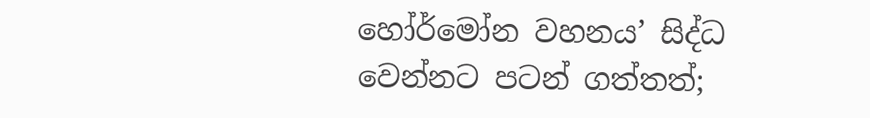හෝර්මෝන වහනය’ සිද්ධ වෙන්නට පටන් ගත්තත්;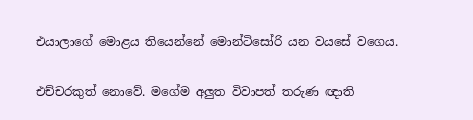එයාලාගේ මොළය තියෙන්නේ මොන්ටිසෝරි යන වයසේ වගෙය.

එච්චරකුත් නොවේ. මගේම අලුත විවාපත් තරුණ ඥාති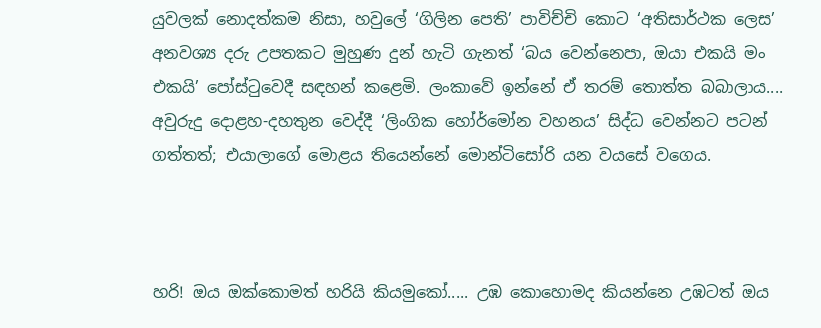යුවලක් නොදත්කම නිසා, හවුලේ ‘ගිලින පෙති’ පාවිච්චි කොට ‘අතිසාර්ථක ලෙස’ අනවශ්‍ය දරු උපතකට මුහුණ දුන් හැටි ගැනත් ‘බය වෙන්නෙපා, ඔයා එකයි මං එකයි’ පෝස්ටුවෙදී සඳහන් කළෙමි. ලංකාවේ ඉන්නේ ඒ තරම් තොත්ත බබාලාය.... අවුරුදු දොළහ-දහතුන වෙද්දී ‘ලිංගික හෝර්මෝන වහනය’ සිද්ධ වෙන්නට පටන් ගත්තත්; එයාලාගේ මොළය තියෙන්නේ මොන්ටිසෝරි යන වයසේ වගෙය.



හරි! ඔය ඔක්කොමත් හරියි කියමුකෝ..... උඹ කොහොමද කියන්නෙ උඹටත් ඔය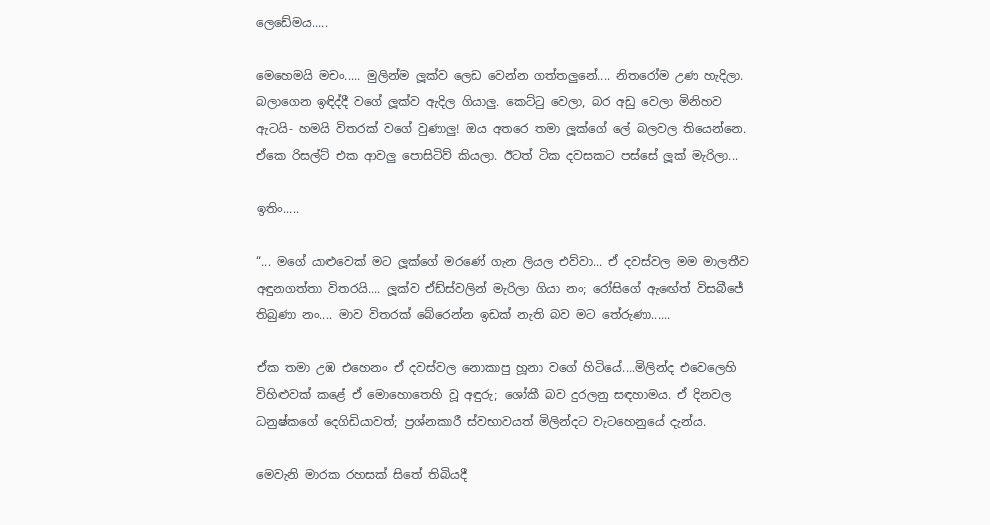ලෙඩේමය.....

මෙහෙමයි මචං..... මුලින්ම ලූක්ව ලෙඩ වෙන්න ගත්තලුනේ.... නිතරෝම උණ හැදිලා. බලාගෙන ඉඳිද්දී වගේ ලූක්ව ඇදිල ගියාලු. කෙට්ටු වෙලා, බර අඩු වෙලා මිනිහව ඇටයි- හමයි විතරක් වගේ වුණාලු! ඔය අතරෙ තමා ලූක්ගේ ලේ බලවල තියෙන්නෙ. ඒකෙ රිසල්ට් එක ආවලු පොසිටිව් කියලා. ඊටත් ටික දවසකට පස්සේ ලූක් මැරිලා...

ඉතිං.....

“... මගේ යාළුවෙක් මට ලූක්ගේ මරණේ ගැන ලියල එව්වා... ඒ දවස්වල මම මාලතීව අඳුනගත්තා විතරයි.... ලූක්ව ඒඩ්ස්වලින් මැරිලා ගියා නං; රෝසිගේ ඇඟේත් විසබීජේ තිබුණා නං.... මාව විතරක් බේරෙන්න ඉඩක් නැති බව මට තේරුණා......

ඒක තමා උඹ එහෙනං ඒ දවස්වල නොකාපු හූනා වගේ හිටියේ....මිලින්ද එවෙලෙහි විහිළුවක් කළේ ඒ මොහොතෙහි වූ අඳුරු; ශෝකී බව දුරලනු සඳහාමය. ඒ දිනවල ධනුෂ්කගේ දෙගිඩියාවත්; ප්‍රශ්නකාරී ස්වභාවයත් මිලින්දට වැටහෙනුයේ දැන්ය.

මෙවැනි මාරක රහසක් සිතේ තිබියදී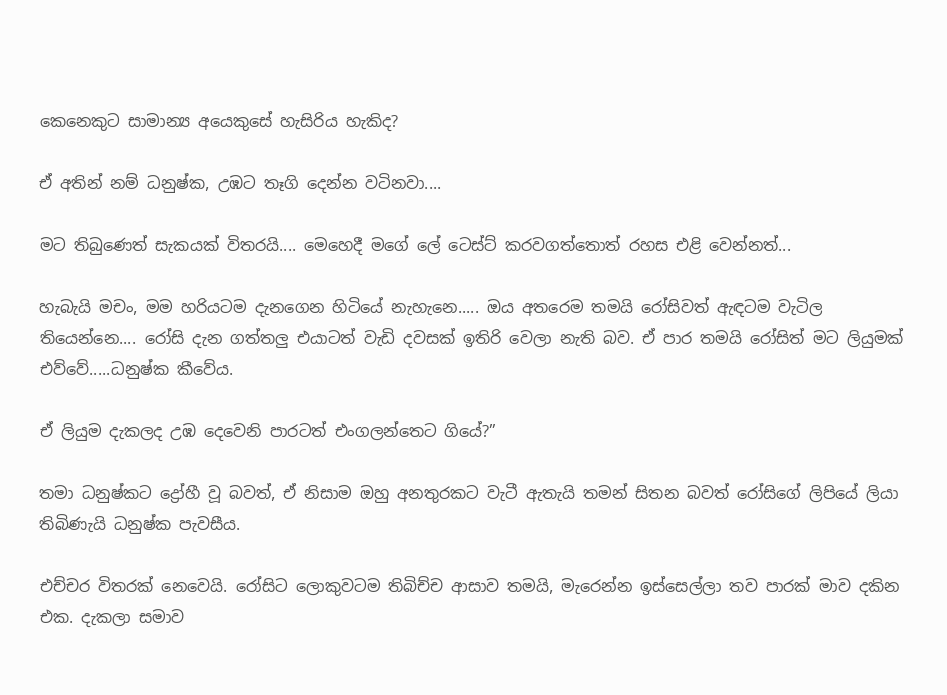කෙනෙකුට සාමාන්‍ය අයෙකුසේ හැසිරිය හැකිද?

ඒ අතින් නම් ධනුෂ්ක, උඹට තෑගි දෙන්න වටිනවා....

මට තිබුණෙත් සැකයක් විතරයි.... මෙහෙදී මගේ ලේ ටෙස්ට් කරවගත්තොත් රහස එළි වෙන්නත්...

හැබැයි මචං, මම හරියටම දැනගෙන හිටියේ නැහැනෙ..... ඔය අතරෙම තමයි රෝසිවත් ඇඳටම වැටිල තියෙන්නෙ.... රෝසි දැන ගත්තලු එයාටත් වැඩි දවසක් ඉතිරි වෙලා නැති බව. ඒ පාර තමයි රෝසිත් මට ලියුමක් එව්වේ.....ධනුෂ්ක කීවේය.

ඒ ලියුම දැකලද උඹ දෙවෙනි පාරටත් එංගලන්තෙට ගියේ?”

තමා ධනුෂ්කට ද්‍රෝහී වූ බවත්, ඒ නිසාම ඔහු අනතුරකට වැටී ඇතැයි තමන් සිතන බවත් රෝසිගේ ලිපියේ ලියා තිබිණැයි ධනුෂ්ක පැවසීය.

එච්චර විතරක් නෙවෙයි. රෝසිට ලොකුවටම තිබිච්ච ආසාව තමයි, මැරෙන්න ඉස්සෙල්ලා තව පාරක් මාව දකින එක. දැකලා සමාව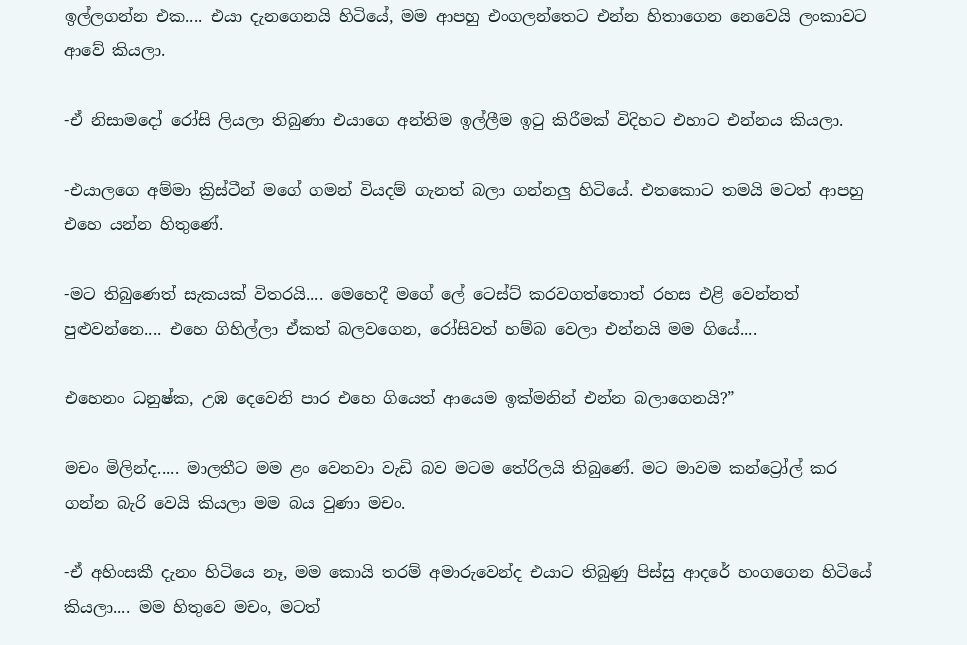ඉල්ලගන්න එක.... එයා දැනගෙනයි හිටියේ, මම ආපහු එංගලන්තෙට එන්න හිතාගෙන නෙවෙයි ලංකාවට ආවේ කියලා.

-ඒ නිසාමදෝ රෝසි ලියලා තිබුණා එයාගෙ අන්තිම ඉල්ලීම ඉටු කිරීමක් විදිහට එහාට එන්නය කියලා.

-එයාලගෙ අම්මා ක්‍රිස්ටීන් මගේ ගමන් වියදම් ගැනත් බලා ගන්නලු හිටියේ. එතකොට තමයි මටත් ආපහු එහෙ යන්න හිතුණේ.

-මට තිබුණෙත් සැකයක් විතරයි.... මෙහෙදී මගේ ලේ ටෙස්ට් කරවගත්තොත් රහස එළි වෙන්නත් පුළුවන්නෙ.... එහෙ ගිහිල්ලා ඒකත් බලවගෙන, රෝසිවත් හම්බ වෙලා එන්නයි මම ගියේ....

එහෙනං ධනුෂ්ක, උඹ දෙවෙනි පාර එහෙ ගියෙත් ආයෙම ඉක්මනින් එන්න බලාගෙනයි?”

මචං මිලින්ද..... මාලතීට මම ළං වෙනවා වැඩි බව මටම තේරිලයි තිබුණේ. මට මාවම කන්ට්‍රෝල් කර ගන්න බැරි වෙයි කියලා මම බය වුණා මචං.

-ඒ අහිංසකී දැනං හිටියෙ නෑ, මම කොයි තරම් අමාරුවෙන්ද එයාට තිබුණු පිස්සු ආදරේ හංගගෙන හිටියේ කියලා.... මම හිතුවෙ මචං, මටත්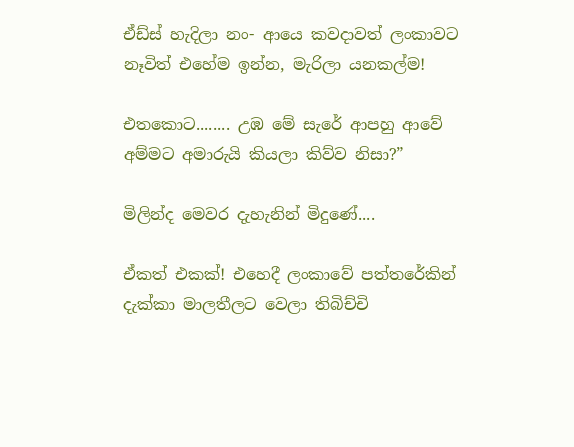ඒඩ්ස් හැදිලා නං- ආයෙ කවදාවත් ලංකාවට නෑවිත් එහේම ඉන්න, මැරිලා යනකල්ම!

එතකොට........ උඹ මේ සැරේ ආපහු ආවේ අම්මට අමාරුයි කියලා කිව්ව නිසා?”

මිලින්ද මෙවර දැහැනින් මිදුණේ....

ඒකත් එකක්! එහෙදී ලංකාවේ පත්තරේකින් දැක්කා මාලතීලට වෙලා තිබිච්චි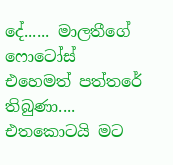දේ...... මාලතීගේ ෆොටෝස් එහෙමත් පත්තරේ තිබුණා.... එතකොටයි මට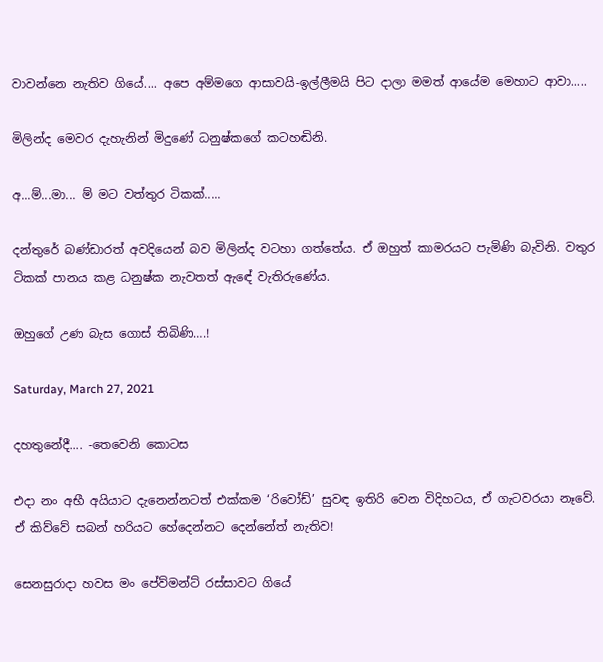වාවන්නෙ නැතිව ගියේ.... අපෙ අම්මගෙ ආසාවයි-ඉල්ලීමයි පිට දාලා මමත් ආයේම මෙහාට ආවා.....

මිලින්ද මෙවර දැහැනින් මිදුණේ ධනුෂ්කගේ කටහඬිනි.

අ...ම්...මා... ම් මට වත්තුර ටිකක්.....

දන්තුරේ බණ්ඩාරත් අවදියෙන් බව මිලින්ද වටහා ගත්තේය. ඒ ඔහුත් කාමරයට පැමිණි බැවිනි. වතුර ටිකක් පානය කළ ධනුෂ්ක නැවතත් ඇඳේ වැතිරුණේය.

ඔහුගේ උණ බැස ගොස් තිබිණි….!

Saturday, March 27, 2021

දහතුනේදී.... -තෙවෙනි කොටස

එදා නං අභී අයියාට දැනෙන්නටත් එක්කම ‘රිවෝඩ්’ සුවඳ ඉතිරි වෙන විදිහටය, ඒ ගැටවරයා නෑවේ. ඒ කිව්වේ සබන් හරියට හේදෙන්නට දෙන්නේත් නැතිව!

සෙනසුරාදා හවස මං පේව්මන්ට් රස්සාවට ගියේ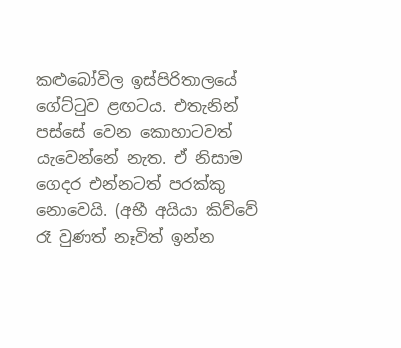කළුබෝවිල ඉස්පිරිතාලයේ ගේට්ටුව ළඟටය. එතැනින් පස්සේ වෙන කොහාටවත් යැවෙන්නේ නැත. ඒ නිසාම ගෙදර එන්නටත් පරක්කු නොවෙයි. (අභී අයියා කිව්වේ රෑ වුණත් නෑවිත් ඉන්න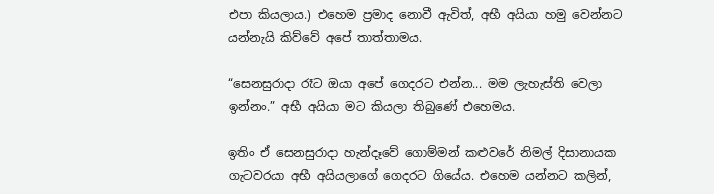එපා කියලාය.) එහෙම ප්‍රමාද නොවී ඇවිත්, අභී අයියා හමු වෙන්නට යන්නැයි කිව්වේ අපේ තාත්තාමය.

“සෙනසුරාදා රෑට ඔයා අපේ ගෙදරට එන්න... මම ලැහැස්ති වෙලා ඉන්නං.” අභී අයියා මට කියලා තිබුණේ එහෙමය.

ඉතිං ඒ සෙනසුරාදා හැන්දෑවේ ගොම්මන් කළුවරේ නිමල් දිසානායක ගැටවරයා අභී අයියලාගේ ගෙදරට ගියේය. එහෙම යන්නට කලින්,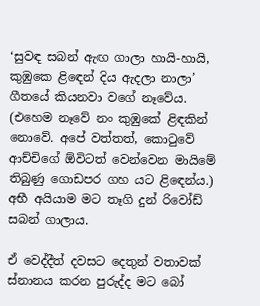‘සුවඳ සබන් ඇඟ ගාලා හායි-හායි, කුඹුකෙ ළිඳෙන් දිය ඇදලා නාලා’ ගීතයේ කියනවා වගේ නෑවේය. (එහෙම නෑවේ නං කුඹුකේ ළිඳකින් නොවේ. අපේ වත්තත්, කොටුවේ ආච්චිගේ ඕවිටත් වෙන්වෙන මායිමේ තිබුණු ගොඩපර ගහ යට ළිඳෙන්ය.) අභී අයියාම මට තෑගි දුන් රිවෝඩ් සබන් ගාලාය.

ඒ වෙද්දීත් දවසට දෙතුන් වතාවක් ස්නානය කරන පුරුද්ද මට බෝ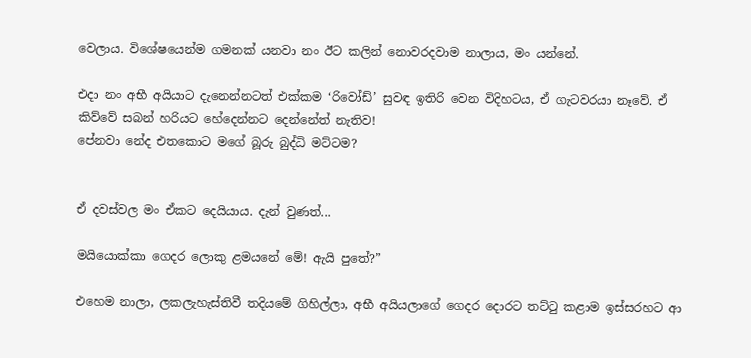වෙලාය. විශේෂයෙන්ම ගමනක් යනවා නං ඊට කලින් නොවරදවාම නාලාය, මං යන්නේ.

එදා නං අභී අයියාට දැනෙන්නටත් එක්කම ‘රිවෝඩ්’ සුවඳ ඉතිරි වෙන විදිහටය, ඒ ගැටවරයා නෑවේ. ඒ කිව්වේ සබන් හරියට හේදෙන්නට දෙන්නේත් නැතිව!
පේනවා නේද එතකොට මගේ බූරු බුද්ධි මට්ටම?


ඒ දවස්වල මං ඒකට දෙයියාය. දැන් වුණත්...

මයියොක්කා ගෙදර ලොකු ළමයනේ මේ! ඇයි පුතේ?”

එහෙම නාලා, ලකලැහැස්තිවී තදියමේ ගිහිල්ලා, අභී අයියලාගේ ගෙදර දොරට තට්ටු කළාම ඉස්සරහට ආ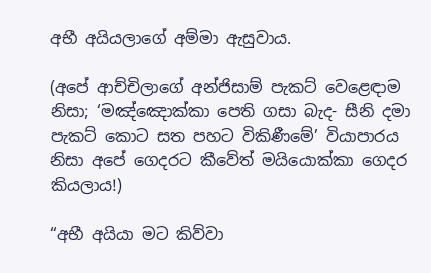අභී අයියලාගේ අම්මා ඇසුවාය.

(අපේ ආච්චිලාගේ අන්ජිසාම් පැකට් වෙළෙඳාම නිසා; ‘මඤ්ඤොක්කා පෙති ගසා බැද- සීනි දමා පැකට් කොට සත පහට විකිණීමේ’ වියාපාරය නිසා අපේ ගෙදරට කීවේත් මයියොක්කා ගෙදර කියලාය!)

“අභී අයියා මට කිව්වා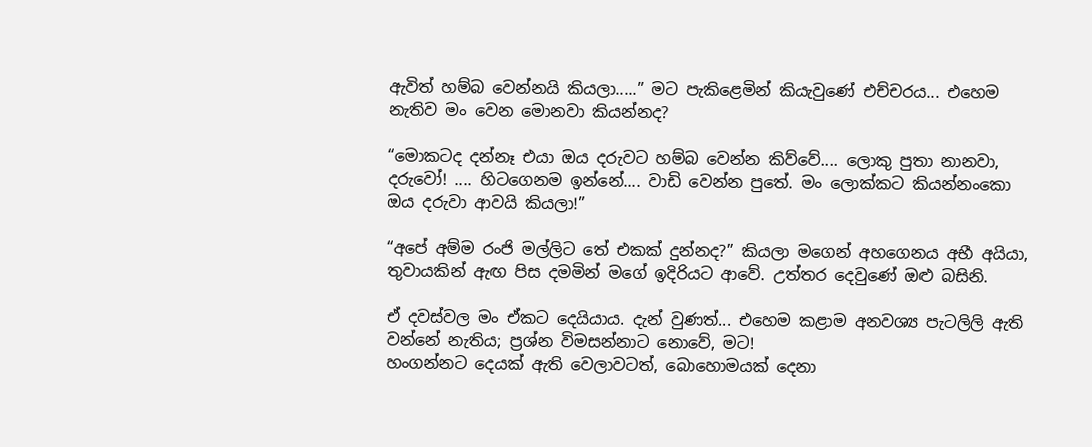ඇවිත් හම්බ වෙන්නයි කියලා.....” මට පැකිළෙමින් කියැවුණේ එච්චරය... එහෙම නැතිව මං වෙන මොනවා කියන්නද?

“මොකටද දන්නෑ එයා ඔය දරුවට හම්බ වෙන්න කිව්වේ.... ලොකු පුතා නානවා, දරුවෝ! .... හිටගෙනම ඉන්නේ.... වාඩි වෙන්න පුතේ. මං ලොක්කට කියන්නංකො ඔය දරුවා ආවයි කියලා!”

“අපේ අම්ම රංජි මල්ලිට තේ එකක් දුන්නද?” කියලා මගෙන් අහගෙනය අභී අයියා, තුවායකින් ඇඟ පිස දමමින් මගේ ඉදිරියට ආවේ. උත්තර දෙවුණේ ඔළු බසිනි.

ඒ දවස්වල මං ඒකට දෙයියාය. දැන් වුණත්... එහෙම කළාම අනවශ්‍ය පැටලිලි ඇති වන්නේ නැතිය; ප්‍රශ්න විමසන්නාට නොවේ, මට!
හංගන්නට දෙයක් ඇති වෙලාවටත්, බොහොමයක් දෙනා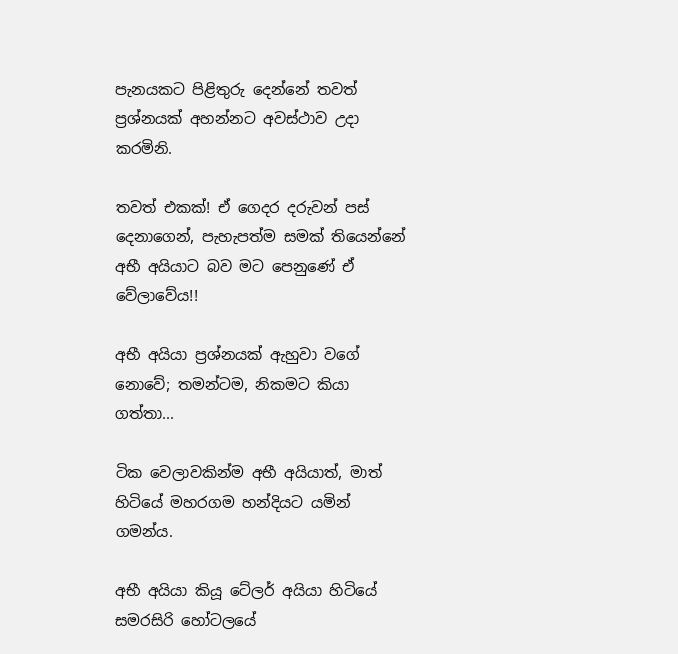පැනයකට පිළිතුරු දෙන්නේ තවත් ප්‍රශ්නයක් අහන්නට අවස්ථාව උදා කරමිනි.

තවත් එකක්! ඒ ගෙදර දරුවන් පස් දෙනාගෙන්, පැහැපත්ම සමක් තියෙන්නේ අභී අයියාට බව මට පෙනුණේ ඒ වේලාවේය!!

අභී අයියා ප්‍රශ්නයක් ඇහුවා වගේ නොවේ; තමන්ටම, නිකමට කියා ගත්තා...

ටික වෙලාවකින්ම අභී අයියාත්, මාත් හිටියේ මහරගම හන්දියට යමින් ගමන්ය.

අභී අයියා කියූ ටේලර් අයියා හිටියේ සමරසිරි හෝටලයේ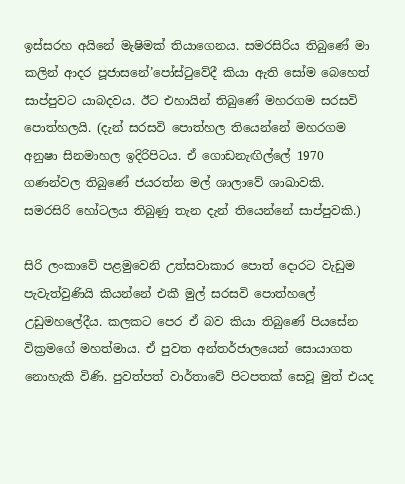ඉස්සරහ අයිනේ මැෂිමක් තියාගෙනය. සමරසිරිය තිබුණේ මා කලින් ආදර පූජාසනේ’පෝස්ටුවේදී කියා ඇති සෝම බෙහෙත් සාප්පුවට යාබදවය. ඊට එහායින් තිබුණේ මහරගම සරසවි පොත්හලයි. (දැන් සරසවි පොත්හල තියෙන්නේ මහරගම අනුෂා සිනමාහල ඉදිරිපිටය. ඒ ගොඩනැඟිල්ලේ 1970 ගණන්වල තිබුණේ ජයරත්න මල් ශාලාවේ ශාඛාවකි. සමරසිරි හෝටලය තිබුණු තැන දැන් තියෙන්නේ සාප්පුවකි.)

සිරි ලංකාවේ පළමුවෙනි උත්සවාකාර පොත් දොරට වැඩුම පැවැත්වුණියි කියන්නේ එකී මුල් සරසවි පොත්හලේ උඩුමහලේදීය. කලකට පෙර ඒ බව කියා තිබුණේ පියසේන වික්‍රමගේ මහත්මාය. ඒ පුවත අන්තර්ජාලයෙන් සොයාගත නොහැකි විණි. පුවත්පත් වාර්තාවේ පිටපතක් සෙවූ මුත් එයද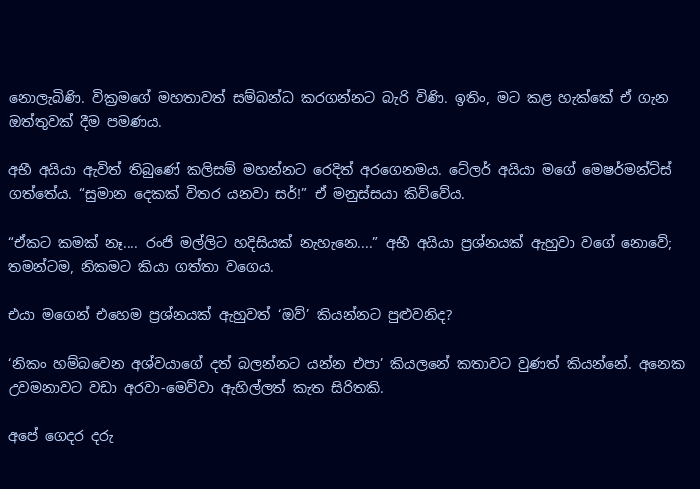නොලැබිණි. වික්‍රමගේ මහතාවත් සම්බන්ධ කරගන්නට බැරි විණි. ඉතිං, මට කළ හැක්කේ ඒ ගැන ඔත්තුවක් දීම පමණය.

අභී අයියා ඇවිත් තිබුණේ කලිසම් මහන්නට රෙදිත් අරගෙනමය. ටේලර් අයියා මගේ මෙෂර්මන්ට්ස් ගත්තේය. “සුමාන දෙකක් විතර යනවා සර්!” ඒ මනුස්සයා කිව්වේය.

“ඒකට කමක් නෑ.... රංජි මල්ලිට හදිසියක් නැහැනෙ....” අභී අයියා ප්‍රශ්නයක් ඇහුවා වගේ නොවේ; තමන්ටම, නිකමට කියා ගත්තා වගෙය.

එයා මගෙන් එහෙම ප්‍රශ්නයක් ඇහුවත් ‘ඔව්’ කියන්නට පුළුවනිද?

‘නිකං හම්බවෙන අශ්වයාගේ දත් බලන්නට යන්න එපා’ කියලනේ කතාවට වුණත් කියන්නේ. අනෙක උවමනාවට වඩා අරවා-මෙව්වා ඇහිල්ලත් කැත සිරිතකි.

අපේ ගෙදර දරු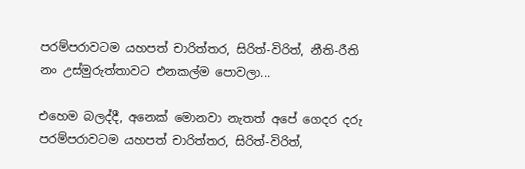පරම්පරාවටම යහපත් චාරිත්තර, සිරිත්-විරිත්, නීති-රීති නං උස්මුරුත්තාවට එනකල්ම පොවලා...

එහෙම බලද්දී, අනෙක් මොනවා නැතත් අපේ ගෙදර දරු පරම්පරාවටම යහපත් චාරිත්තර, සිරිත්-විරිත්,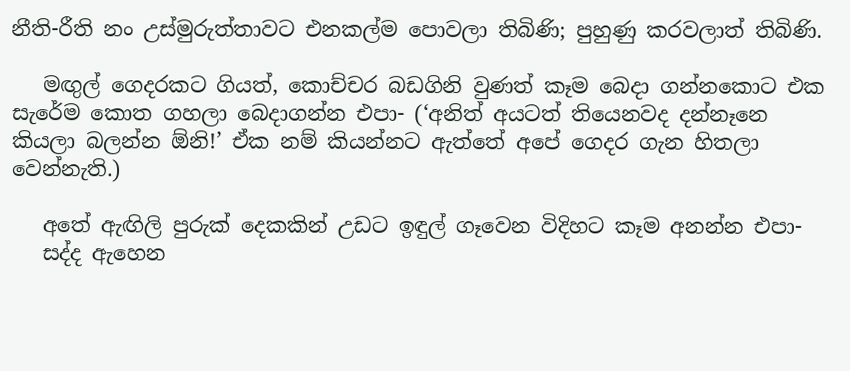නීති-රීති නං උස්මුරුත්තාවට එනකල්ම පොවලා තිබිණි; පුහුණු කරවලාත් තිබිණි.

   මඟුල් ගෙදරකට ගියත්, කොච්චර බඩගිනි වුණත් කෑම බෙදා ගන්නකොට එක සැරේම කොත ගහලා බෙදාගන්න එපා- (‘අනිත් අයටත් තියෙනවද දන්නෑනෙ කියලා බලන්න ඕනි!’ ඒක නම් කියන්නට ඇත්තේ අපේ ගෙදර ගැන හිතලා වෙන්නැති.)

   අතේ ඇඟිලි පුරුක් දෙකකින් උඩට ඉඳුල් ගෑවෙන විදිහට කෑම අනන්න එපා-
   සද්ද ඇහෙන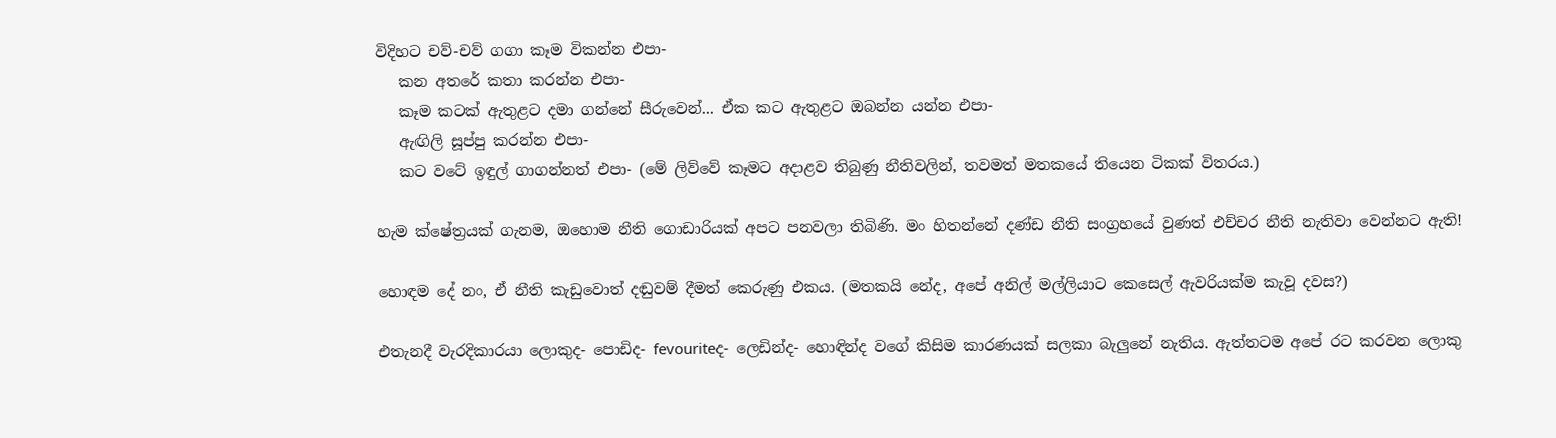විදිහට චව්-චව් ගගා කෑම විකන්න එපා-
   කන අතරේ කතා කරන්න එපා-
   කෑම කටක් ඇතුළට දමා ගන්නේ සීරුවෙන්... ඒක කට ඇතුළට ඔබන්න යන්න එපා-
   ඇඟිලි සූප්පු කරන්න එපා-
   කට වටේ ඉඳුල් ගාගන්නත් එපා- (මේ ලිව්වේ කෑමට අදාළව තිබුණු නීතිවලින්, තවමත් මතකයේ තියෙන ටිකක් විතරය.)

හැම ක්ෂේත්‍රයක් ගැනම, ඔහොම නීති ගොඩාරියක් අපට පනවලා තිබිණි. මං හිතන්නේ දණ්ඩ නීති සංග්‍රහයේ වුණත් එච්චර නීති නැතිවා වෙන්නට ඇති!

හොඳම දේ නං, ඒ නීති කැඩුවොත් දඬුවම් දීමත් කෙරුණු එකය. (මතකයි නේද, අපේ අනිල් මල්ලියාට කෙසෙල් ඇවරියක්ම කැවූ දවස?)

එතැනදී වැරදිකාරයා ලොකුද- පොඩිද- fevouriteද- ලෙඩින්ද- හොඳින්ද වගේ කිසිම කාරණයක් සලකා බැලුනේ නැතිය. ඇත්තටම අපේ රට කරවන ලොකු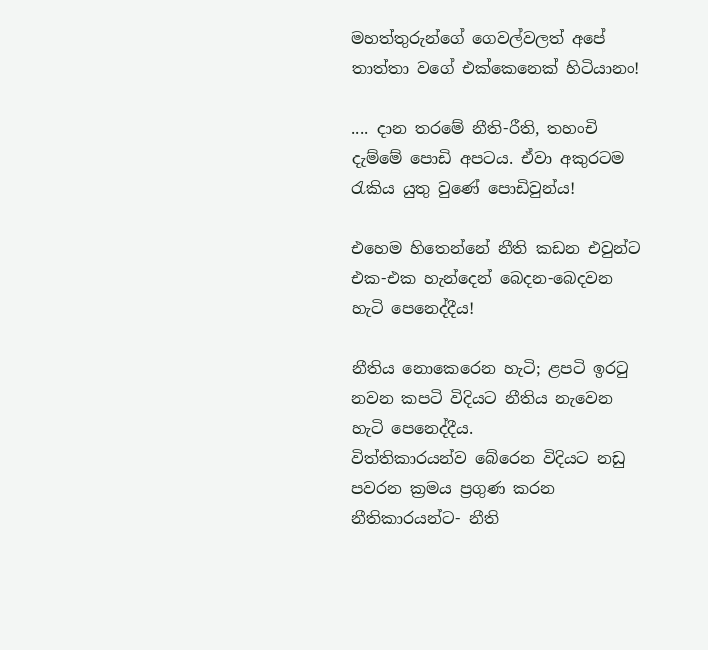මහත්තුරුන්ගේ ගෙවල්වලත් අපේ තාත්තා වගේ එක්කෙනෙක් හිටියානං!

.... දාන තරමේ නීති-රීති, තහංචි දැම්මේ පොඩි අපටය. ඒවා අකුරටම රැකිය යුතු වුණේ පොඩිවුන්ය!

එහෙම හිතෙන්නේ නීති කඩන එවුන්ට එක-එක හැන්දෙන් බෙදන-බෙදවන හැටි පෙනෙද්දීය!

නීතිය නොකෙරෙන හැටි; ළපටි ඉරටු නවන කපටි විදියට නීතිය නැවෙන හැටි පෙනෙද්දීය.
විත්තිකාරයන්ව බේරෙන විදියට නඩු පවරන ක්‍රමය ප්‍රගුණ කරන නීතිකාරයන්ට- නීති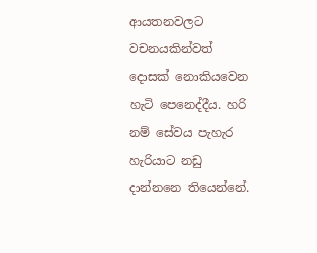ආයතනවලට වචනයකින්වත් දොසක් නොකියවෙන හැටි පෙනෙද්දීය. හරි නම් සේවය පැහැර හැරියාට නඩු දාන්නනෙ තියෙන්නේ.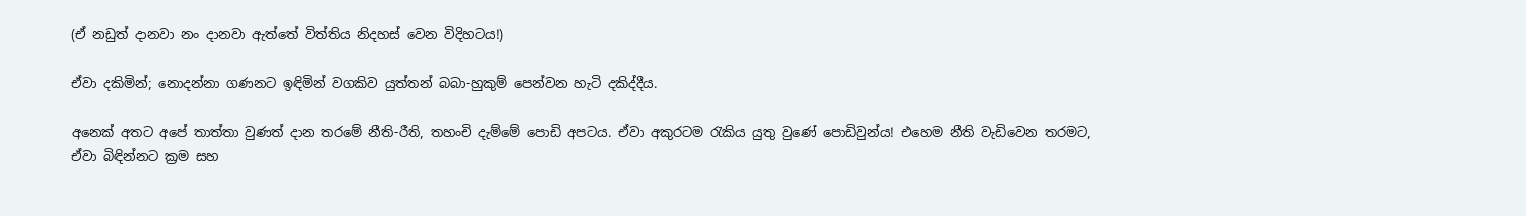(ඒ නඩුත් දානවා නං දානවා ඇත්තේ විත්තිය නිදහස් වෙන විදිහටය!)

ඒවා දකිමින්; නොදන්නා ගණනට ඉඳිමින් වගකිව යුත්තන් බබා-හුකුම් පෙන්වන හැටි දකිද්දීය.

අනෙක් අතට අපේ තාත්තා වුණත් දාන තරමේ නීති-රීති, තහංචි දැම්මේ පොඩි අපටය. ඒවා අකුරටම රැකිය යුතු වුණේ පොඩිවුන්ය! එහෙම නීති වැඩිවෙන තරමට, ඒවා බිඳින්නට ක්‍රම සහ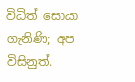විධිත් සොයා ගැනිණි; අප විසිනුත්.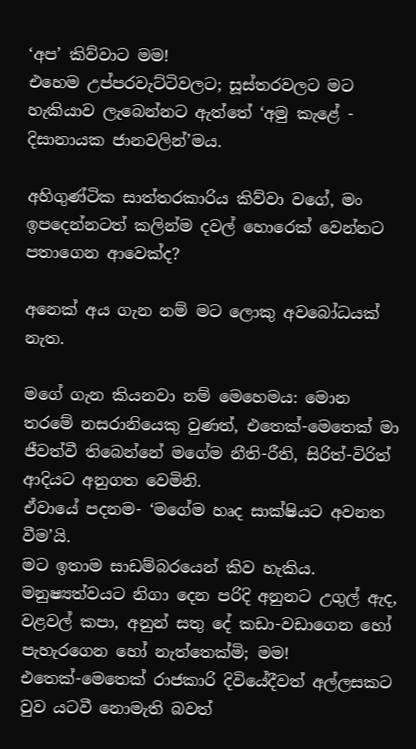‘අප’ කිව්වාට මම!
එහෙම උප්පරවැට්ටිවලට; සූස්තරවලට මට හැකියාව ලැබෙන්නට ඇත්තේ ‘අමු කැළේ - දිසානායක ජානවලින්’මය.

අහිගුණ්ටික සාත්තරකාරිය කිව්වා වගේ, මං ඉපදෙන්නටත් කලින්ම දවල් හොරෙක් වෙන්නට පතාගෙන ආවෙක්ද?

අනෙක් අය ගැන නම් මට ලොකු අවබෝධයක් නැත.

මගේ ගැන කියනවා නම් මෙහෙමය: මොන තරමේ නසරානියෙකු වුණත්, එතෙක්-මෙතෙක් මා ජීවත්වී තිබෙන්නේ මගේම නීති-රීති, සිරිත්-විරිත් ආදියට අනුගත වෙමිනි.
ඒවායේ පදනම- ‘මගේම හෘද සාක්ෂියට අවනත වීම’යි.
මට ඉතාම සාඩම්බරයෙන් කිව හැකිය. මනුෂ්‍යත්වයට නිගා දෙන පරිදි අනුනට උගුල් ඇද, වළවල් කපා, අනුන් සතු දේ කඩා-වඩාගෙන හෝ පැහැරගෙන හෝ නැත්තෙක්මි; මම!
එතෙක්-මෙතෙක් රාජකාරි දිවියේදීවත් අල්ලසකට වුව යටවී නොමැති බවත්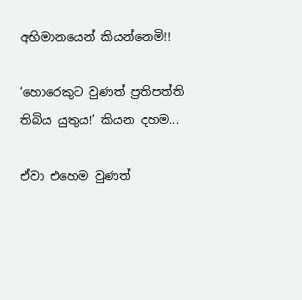අභිමානයෙන් කියන්නෙමි!!

‘හොරෙකුට වුණත් ප්‍රතිපත්ති තිබිය යුතුය!’ කියන දහම...

ඒවා එහෙම වුණත්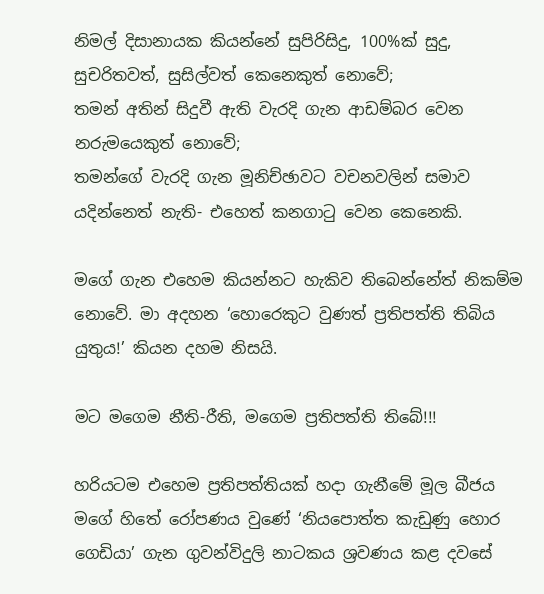නිමල් දිසානායක කියන්නේ සුපිරිසිදු, 100%ක් සුදු, සුචරිතවත්, සුසිල්වත් කෙනෙකුත් නොවේ;
තමන් අතින් සිදුවී ඇති වැරදි ගැන ආඩම්බර වෙන නරුමයෙකුත් නොවේ;
තමන්ගේ වැරදි ගැන මූනිච්ඡාවට වචනවලින් සමාව යදින්නෙත් නැති- එහෙත් කනගාටු වෙන කෙනෙකි.

මගේ ගැන එහෙම කියන්නට හැකිව තිබෙන්නේත් නිකම්ම නොවේ. මා අදහන ‘හොරෙකුට වුණත් ප්‍රතිපත්ති තිබිය යුතුය!’ කියන දහම නිසයි.

මට මගෙම නීති-රීති, මගෙම ප්‍රතිපත්ති තිබේ!!!

හරියටම එහෙම ප්‍රතිපත්තියක් හදා ගැනීමේ මූල බීජය මගේ හිතේ රෝපණය වුණේ ‘නියපොත්ත කැඩුණු හොර ගෙඩියා’ ගැන ගුවන්විදුලි නාටකය ශ්‍රවණය කළ දවසේ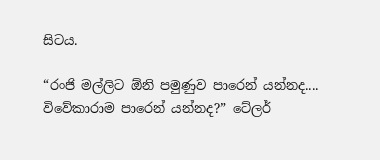සිටය.

“රංජි මල්ලිට ඕනි පමුණුව පාරෙන් යන්නද.... විවේකාරාම පාරෙන් යන්නද?” ටේලර්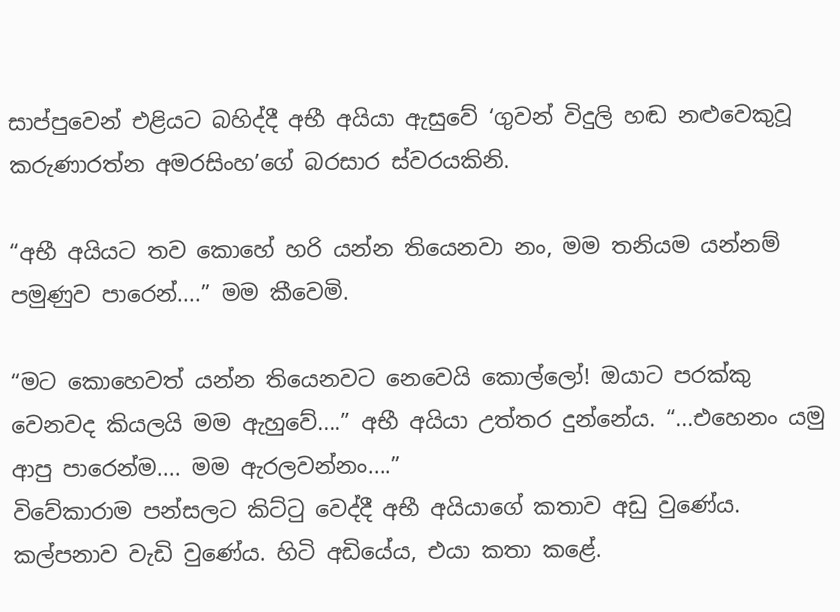සාප්පුවෙන් එළියට බහිද්දී අභී අයියා ඇසුවේ ‘ගුවන් විදුලි හඬ නළුවෙකුවූ කරුණාරත්න අමරසිංහ’ගේ බරසාර ස්වරයකිනි.

“අභී අයියට තව කොහේ හරි යන්න තියෙනවා නං, මම තනියම යන්නම් පමුණුව පාරෙන්....” මම කීවෙමි.

“මට කොහෙවත් යන්න තියෙනවට නෙවෙයි කොල්ලෝ! ඔයාට පරක්කු වෙනවද කියලයි මම ඇහුවේ....” අභී අයියා උත්තර දුන්නේය. “...එහෙනං යමු ආපු පාරෙන්ම.... මම ඇරලවන්නං....”
විවේකාරාම පන්සලට කිට්ටු වෙද්දී අභී අයියාගේ කතාව අඩු වුණේය. කල්පනාව වැඩි වුණේය. හිටි අඩියේය, එයා කතා කළේ.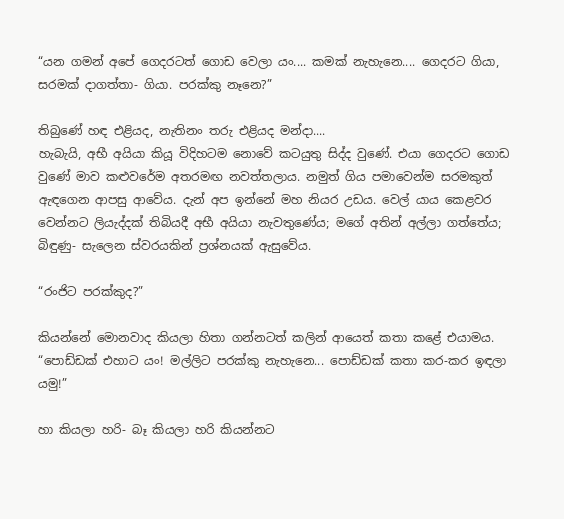“යන ගමන් අපේ ගෙදරටත් ගොඩ වෙලා යං.... කමක් නැහැනෙ.... ගෙදරට ගියා, සරමක් දාගත්තා- ගියා. පරක්කු නෑනෙ?”

තිබුණේ හඳ එළියද, නැතිනං තරු එළියද මන්දා....
හැබැයි, අභී අයියා කියූ විදිහටම නොවේ කටයුතු සිද්ද වුණේ. එයා ගෙදරට ගොඩ වුණේ මාව කළුවරේම අතරමඟ නවත්තලාය. නමුත් ගිය පමාවෙන්ම සරමකුත් ඇඳගෙන ආපසු ආවේය. දැන් අප ඉන්නේ මහ නියර උඩය. වෙල් යාය කෙළවර වෙන්නට ලියැද්දක් තිබියදී අභී අයියා නැවතුණේය; මගේ අතින් අල්ලා ගත්තේය; බිඳුණු- සැලෙන ස්වරයකින් ප්‍රශ්නයක් ඇසුවේය.

“රංජිට පරක්කුද?”

කියන්නේ මොනවාද කියලා හිතා ගන්නටත් කලින් ආයෙත් කතා කළේ එයාමය. “පොඩ්ඩක් එහාට යං! මල්ලිට පරක්කු නැහැනෙ... පොඩ්ඩක් කතා කර-කර ඉඳලා යමු!”

හා කියලා හරි- බෑ කියලා හරි කියන්නට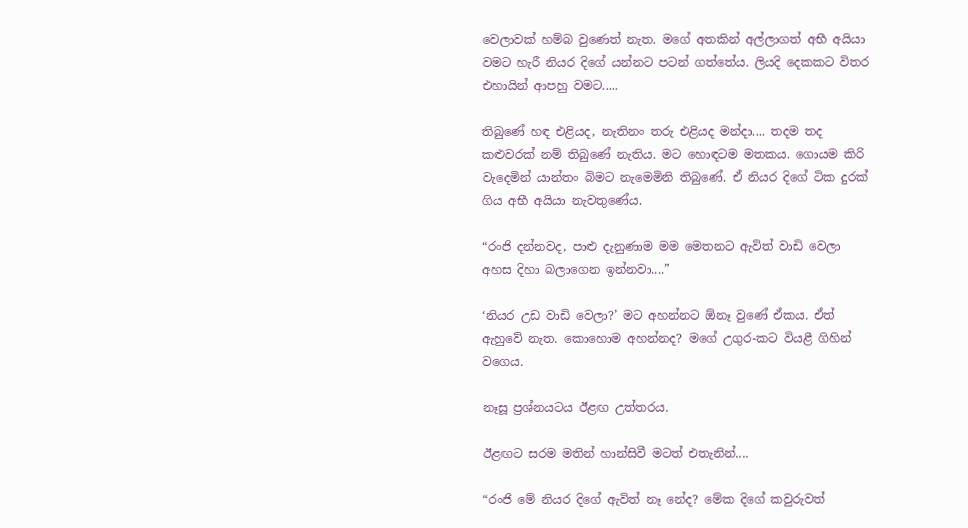වෙලාවක් හම්බ වුණෙත් නැත. මගේ අතකින් අල්ලාගත් අභී අයියා වමට හැරී නියර දිගේ යන්නට පටන් ගත්තේය. ලියදි දෙකකට විතර එහායින් ආපහු වමට.....

තිබුණේ හඳ එළියද, නැතිනං තරු එළියද මන්දා.... තදම තද කළුවරක් නම් තිබුණේ නැතිය. මට හොඳටම මතකය. ගොයම කිරි වැදෙමින් යාන්තං බිමට නැමෙමිනි තිබුණේ. ඒ නියර දිගේ ටික දුරක් ගිය අභී අයියා නැවතුණේය.

“රංජි දන්නවද, පාළු දැනුණාම මම මෙතනට ඇවිත් වාඩි වෙලා අහස දිහා බලාගෙන ඉන්නවා....”

‘නියර උඩ වාඩි වෙලා?’ මට අහන්නට ඕනෑ වුණේ ඒකය. ඒත් ඇහුවේ නැත. කොහොම අහන්නද? මගේ උගුර-කට වියළී ගිහින් වගෙය.

නෑසූ ප්‍රශ්නයටය ඊළඟ උත්තරය.

ඊළඟට සරම මතින් හාන්සිවී මටත් එතැනින්....

“රංජි මේ නියර දිගේ ඇවිත් නෑ නේද? මේක දිගේ කවුරුවත්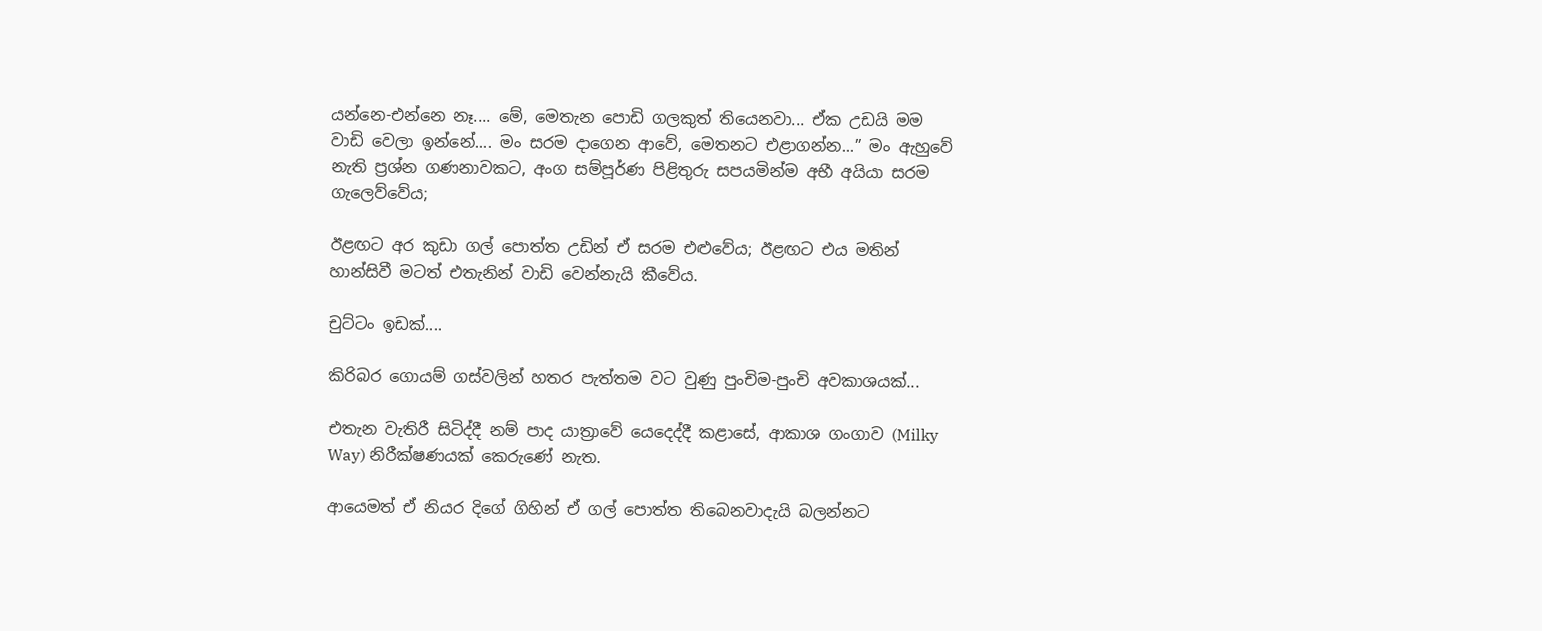යන්නෙ-එන්නෙ නෑ.... මේ, මෙතැන පොඩි ගලකුත් තියෙනවා... ඒක උඩයි මම වාඩි වෙලා ඉන්නේ.... මං සරම දාගෙන ආවේ, මෙතනට එළාගන්න...” මං ඇහුවේ නැති ප්‍රශ්න ගණනාවකට, අංග සම්පූර්ණ පිළිතුරු සපයමින්ම අභී අයියා සරම ගැලෙව්වේය;

ඊළඟට අර කුඩා ගල් පොත්ත උඩින් ඒ සරම එළුවේය; ඊළඟට එය මතින් හාන්සිවී මටත් එතැනින් වාඩි වෙන්නැයි කීවේය.

චුට්ටං ඉඩක්....

කිරිබර ගොයම් ගස්වලින් හතර පැත්තම වට වුණු පුංචිම-පුංචි අවකාශයක්...

එතැන වැතිරී සිටිද්දී නම් පාද යාත්‍රාවේ යෙදෙද්දී කළාසේ, ආකාශ ගංගාව (Milky Way) නිරීක්ෂණයක් කෙරුණේ නැත.

ආයෙමත් ඒ නියර දිගේ ගිහින් ඒ ගල් පොත්ත තිබෙනවාදැයි බලන්නට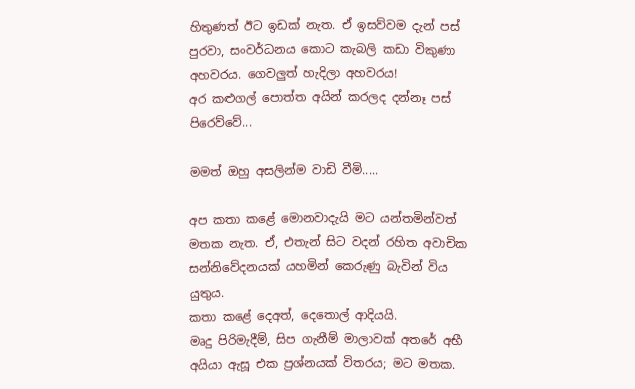හිතුණත් ඊට ඉඩක් නැත. ඒ ඉසව්වම දැන් පස් පුරවා, සංවර්ධනය කොට කැබලි කඩා විකුණා අහවරය. ගෙවලුත් හැදිලා අහවරය!
අර කළුගල් පොත්ත අයින් කරලද දන්නෑ පස් පිරෙව්වේ...

මමත් ඔහු අසලින්ම වාඩි වීමි.....

අප කතා කළේ මොනවාදැයි මට යන්තමින්වත් මතක නැත. ඒ, එතැන් සිට වදන් රහිත අවාචික සන්නිවේදනයක් යහමින් කෙරුණු බැවින් විය යුතුය.
කතා කළේ දෙඅත්, දෙතොල් ආදියයි.
මෘදු පිරිමැදීම්, සිප ගැනීම් මාලාවක් අතරේ අභී අයියා ඇසූ එක ප්‍රශ්නයක් විතරය; මට මතක.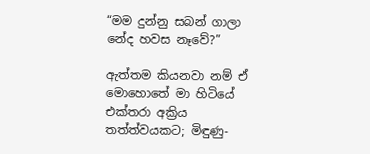“මම දුන්නු සබන් ගාලා නේද හවස නෑවේ?”

ඇත්තම කියනවා නම් ඒ මොහොතේ මා හිටියේ එක්තරා අක්‍රිය තත්ත්වයකට; මිඳුණු-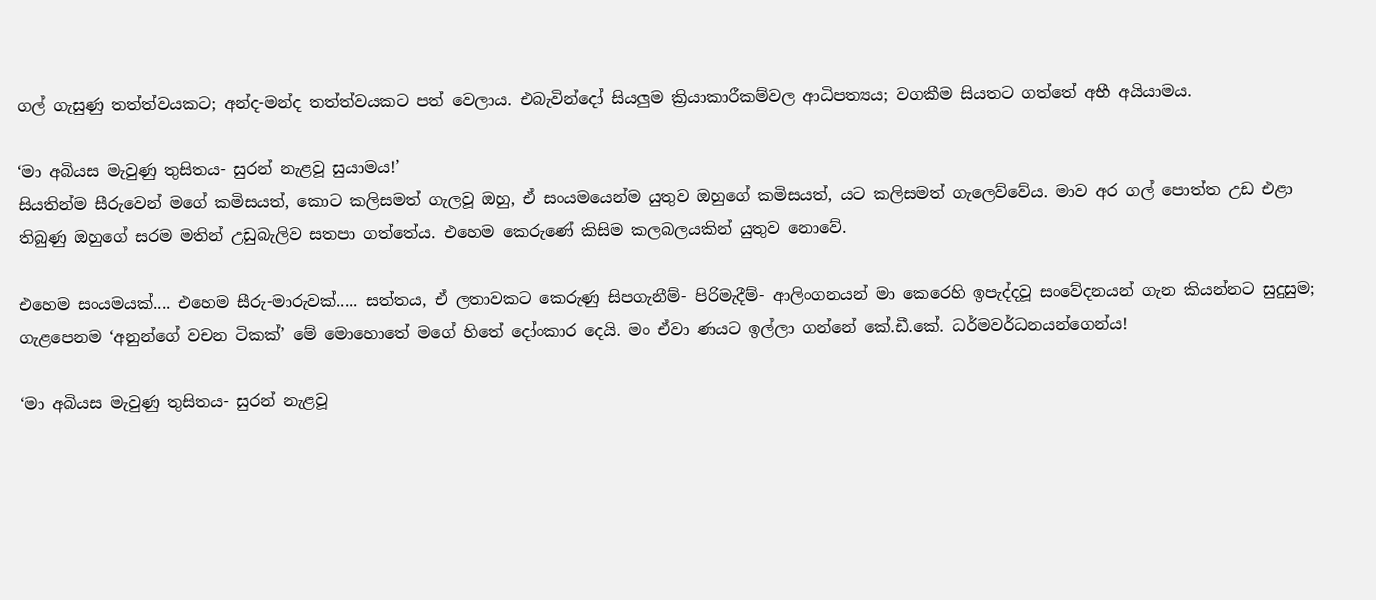ගල් ගැසුණු තත්ත්වයකට; අන්ද-මන්ද තත්ත්වයකට පත් වෙලාය. එබැවින්දෝ සියලුම ක්‍රියාකාරීකම්වල ආධිපත්‍යය; වගකීම සියතට ගත්තේ අභී අයියාමය.

‘මා අබියස මැවුණු තුසිතය- සුරන් නැළවූ සුයාමය!’
සියතින්ම සීරුවෙන් මගේ කමිසයත්, කොට කලිසමත් ගැලවූ ඔහු, ඒ සංයමයෙන්ම යුතුව ඔහුගේ කමිසයත්, යට කලිසමත් ගැලෙව්වේය. මාව අර ගල් පොත්ත උඩ එළා තිබුණු ඔහුගේ සරම මතින් උඩුබැලිව සතපා ගත්තේය. එහෙම කෙරුණේ කිසිම කලබලයකින් යුතුව නොවේ.

එහෙම සංයමයක්.... එහෙම සීරු-මාරුවක්..... සත්තය, ඒ ලතාවකට කෙරුණු සිපගැනීම්- පිරිමැදීම්- ආලිංගනයන් මා කෙරෙහි ඉපැද්දවූ සංවේදනයන් ගැන කියන්නට සුදුසුම; ගැළපෙනම ‘අනුන්ගේ වචන ටිකක්’ මේ මොහොතේ මගේ හිතේ දෝංකාර දෙයි. මං ඒවා ණයට ඉල්ලා ගන්නේ කේ.ඩී.කේ. ධර්මවර්ධනයන්ගෙන්ය!

‘මා අබියස මැවුණු තුසිතය- සුරන් නැළවූ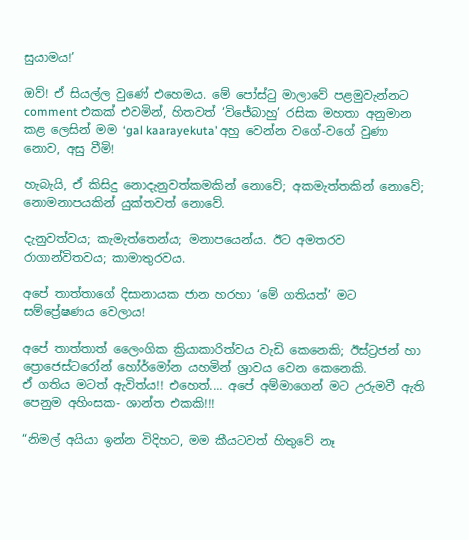සුයාමය!’

ඔව්! ඒ සියල්ල වුණේ එහෙමය. මේ පෝස්ටු මාලාවේ පළමුවැන්නට comment එකක් එවමින්, හිතවත් ‘විජේබාහු’ රසික මහතා අනුමාන කළ ලෙසින් මම ‘gal kaarayekuta’ අහු වෙන්න වගේ-වගේ වුණා නොව, අසු වීමි!

හැබැයි, ඒ කිසිදු නොදැනුවත්කමකින් නොවේ; අකමැත්තකින් නොවේ; නොමනාපයකින් යුක්තවත් නොවේ.

දැනුවත්වය; කැමැත්තෙන්ය; මනාපයෙන්ය. ඊට අමතරව රාගාන්විතවය; කාමාතුරවය.

අපේ තාත්තාගේ දිසානායක ජාන හරහා ‘මේ ගතියත්’ මට සම්ප්‍රේෂණය වෙලාය!

අපේ තාත්තාත් ලෛංගික ක්‍රියාකාරිත්වය වැඩි කෙනෙකි; ඊස්ට්‍රජන් හා ප්‍රොජෙස්ටරෝන් හෝර්මෝන යහමින් ශ්‍රාවය වෙන කෙනෙකි.
ඒ ගතිය මටත් ඇවිත්ය!! එහෙත්.... අපේ අම්මාගෙන් මට උරුමවී ඇති පෙනුම අහිංසක- ශාන්ත එකකි!!!

“නිමල් අයියා ඉන්න විදිහට, මම කීයටවත් හිතුවේ නෑ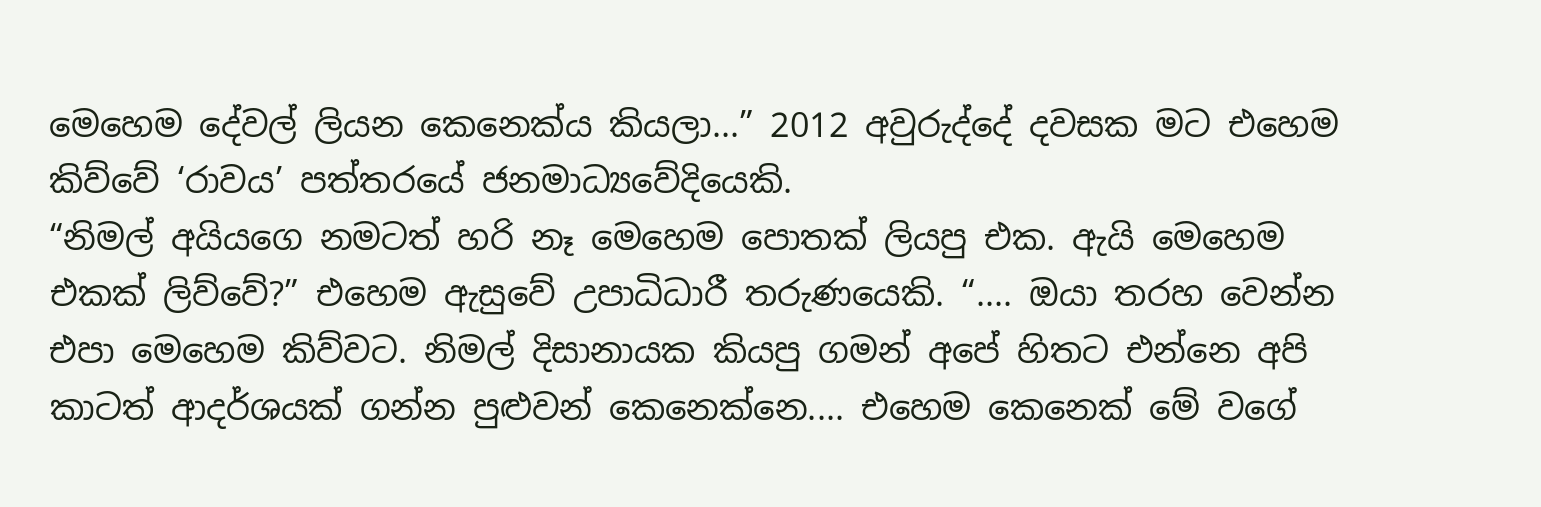මෙහෙම දේවල් ලියන කෙනෙක්ය කියලා...” 2012 අවුරුද්දේ දවසක මට එහෙම කිව්වේ ‘රාවය’ පත්තරයේ ජනමාධ්‍යවේදියෙකි.
“නිමල් අයියගෙ නමටත් හරි නෑ මෙහෙම පොතක් ලියපු එක. ඇයි මෙහෙම එකක් ලිව්වේ?” එහෙම ඇසුවේ උපාධිධාරී තරුණයෙකි. “.... ඔයා තරහ වෙන්න එපා මෙහෙම කිව්වට. නිමල් දිසානායක කියපු ගමන් අපේ හිතට එන්නෙ අපි කාටත් ආදර්ශයක් ගන්න පුළුවන් කෙනෙක්නෙ.... එහෙම කෙනෙක් මේ වගේ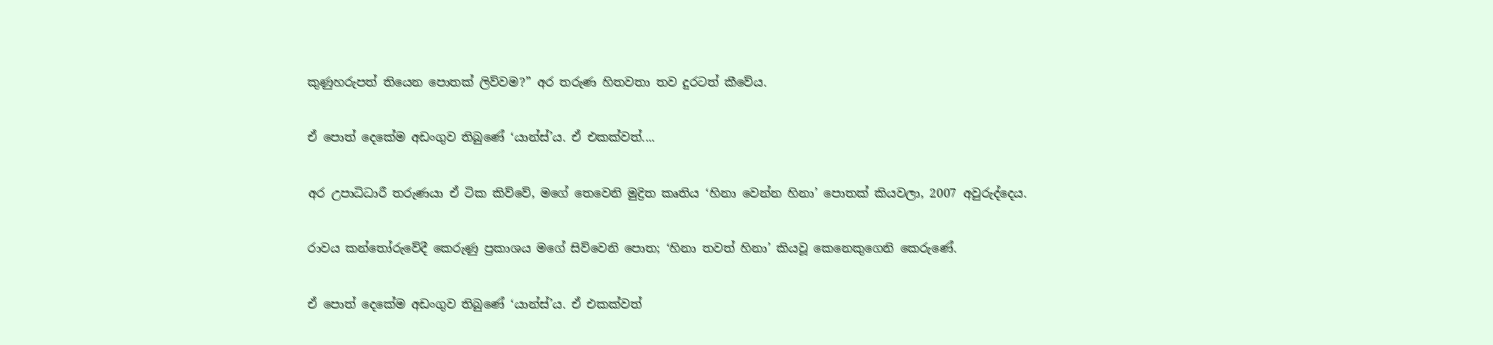කුණුහරුපත් තියෙන පොතක් ලිව්වම?” අර තරුණ හිතවතා තව දුරටත් කීවේය.

ඒ පොත් දෙකේම අඩංගුව තිබුණේ ‘යාන්ස්’ය. ඒ එකක්වත්....

අර උපාධිධාරී තරුණයා ඒ ටික කිව්වේ, මගේ තෙවෙනි මුද්‍රිත කෘතිය ‘හිනා වෙන්න හිනා’ පොතක් කියවලා, 2007 අවුරුද්දෙය.

රාවය කන්තෝරුවේදී කෙරුණු ප්‍රකාශය මගේ සිව්වෙනි පොත; ‘හිනා තවත් හිනා’ කියවූ කෙනෙකුගෙනි කෙරුණේ.

ඒ පොත් දෙකේම අඩංගුව තිබුණේ ‘යාන්ස්’ය. ඒ එකක්වත්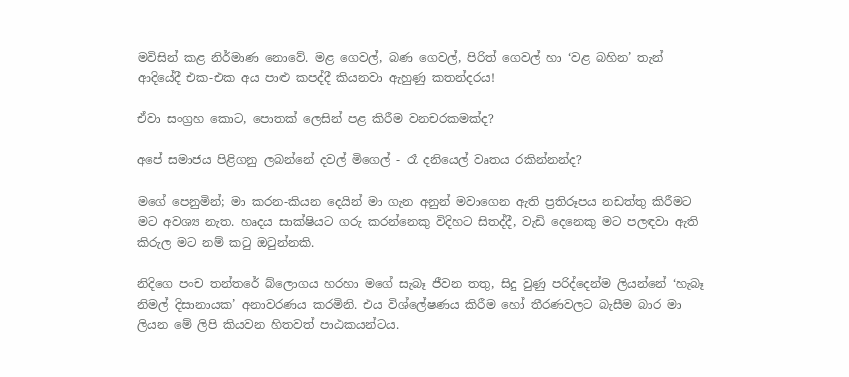මවිසින් කළ නිර්මාණ නොවේ. මළ ගෙවල්, බණ ගෙවල්, පිරිත් ගෙවල් හා ‘වළ බහින’ තැන් ආදියේදී එක-එක අය පාළු කපද්දී කියනවා ඇහුණු කතන්දරය!

ඒවා සංග්‍රහ කොට, පොතක් ලෙසින් පළ කිරීම වනචරකමක්ද?

අපේ සමාජය පිළිගනු ලබන්නේ දවල් මිගෙල් - රෑ දනියෙල් වෘතය රකින්නන්ද?

මගේ පෙනුමින්; මා කරන-කියන දෙයින් මා ගැන අනුන් මවාගෙන ඇති ප්‍රතිරූපය නඩත්තු කිරීමට මට අවශ්‍ය නැත. හෘදය සාක්ෂියට ගරු කරන්නෙකු විදිහට සිතද්දී, වැඩි දෙනෙකු මට පලඳවා ඇති කිරුල මට නම් කටු ඔටුන්නකි.

නිදිගෙ පංච තන්තරේ බ්ලොගය හරහා මගේ සැබෑ ජීවන තතු, සිදු වුණු පරිද්දෙන්ම ලියන්නේ ‘හැබෑ නිමල් දිසානායක’ අනාවරණය කරමිනි. එය විශ්ලේෂණය කිරීම හෝ තීරණවලට බැසීම බාර මා ලියන මේ ලිපි කියවන හිතවත් පාඨකයන්ටය.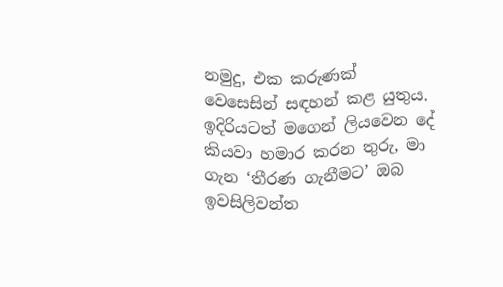නමුදු, එක කරුණක් වෙසෙසින් සඳහන් කළ යුතුය. ඉදිරියටත් මගෙන් ලියවෙන දේ කියවා හමාර කරන තුරු, මා ගැන ‘තීරණ ගැනීමට’ ඔබ ඉවසිලිවන්ත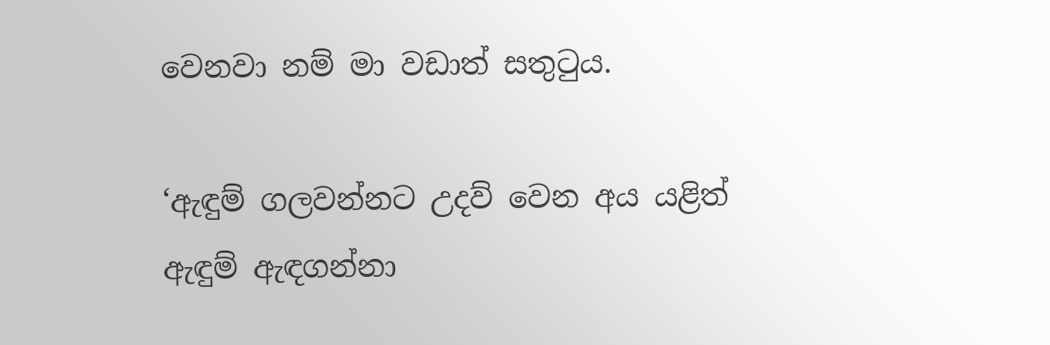වෙනවා නම් මා වඩාත් සතුටුය.

‘ඇඳුම් ගලවන්නට උදව් වෙන අය යළිත් ඇඳුම් ඇඳගන්නා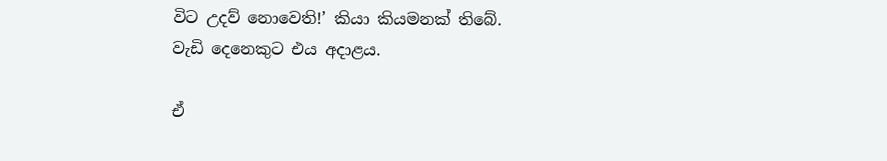විට උදව් නොවෙති!’ කියා කියමනක් තිබේ. වැඩි දෙනෙකුට එය අදාළය.

ඒ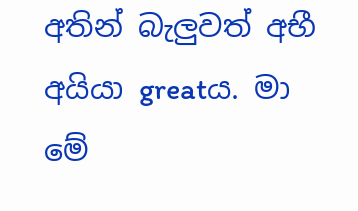අතින් බැලුවත් අභී අයියා greatය. මා මේ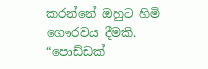කරන්නේ ඔහුට හිමි ගෞරවය දීමකි.
“පොඩ්ඩක්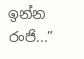ඉන්න රංජි...”